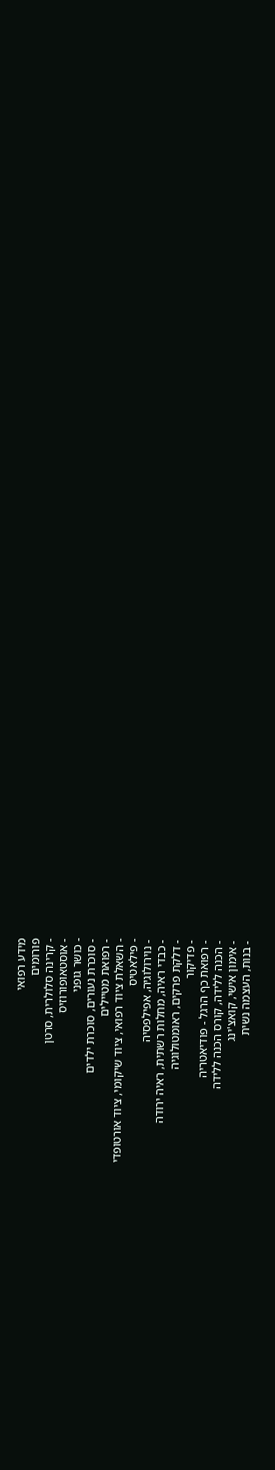מידע רפואי
פורומים
- קרינה סלולרית, סרטן
- אוסטאופורוזיס
- כושר גופני
- סוכרת נעורים, סוכרת ילדים
- רפואת מטיילים
- השאלת ציוד רפואי, ציוד שיקומי, ציוד אורטופדי
- פילאטיס
- נוירולוגיה, אפילפסיה
- כבדי ראיה, מחלות רשתית, ראיה ירודה
- דלקת פרקים, ראומטולוגיה
- פדיקור
- רפואת כף הרגל - פודיאטריה
- הכנה ללידה, קורס הכנה ללידה
- אימון אישי, קואצ'ינג
- בנות, העצמה נשית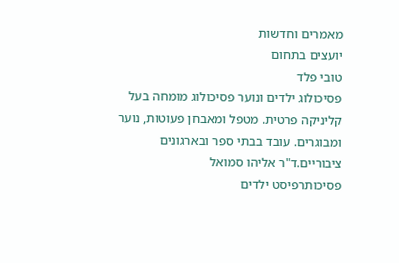מאמרים וחדשות
יועצים בתחום
טובי פלד
פסיכולוג ילדים ונוער פסיכולוג מומחה בעל קליניקה פרטית. מטפל ומאבחן פעוטות, נוער ומבוגרים. עובד בבתי ספר ובארגונים ציבוריים.ד"ר אליהו סמואל
פסיכותרפיסט ילדים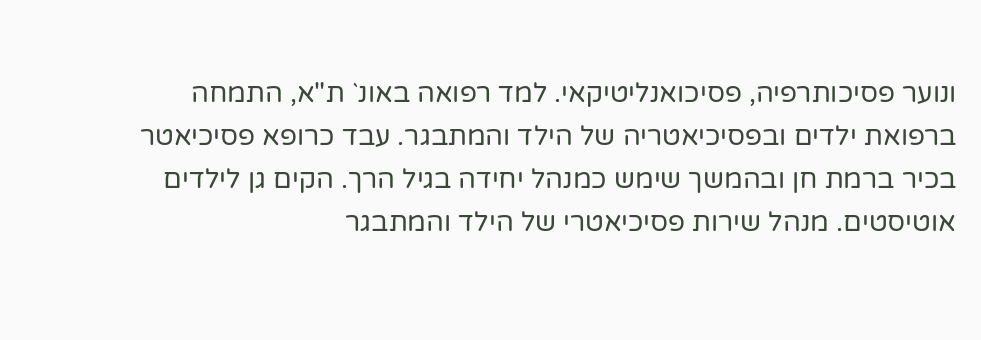ונוער פסיכותרפיה, פסיכואנליטיקאי. למד רפואה באונ` ת"א, התמחה ברפואת ילדים ובפסיכיאטריה של הילד והמתבגר. עבד כרופא פסיכיאטר בכיר ברמת חן ובהמשך שימש כמנהל יחידה בגיל הרך. הקים גן לילדים אוטיסטים. מנהל שירות פסיכיאטרי של הילד והמתבגר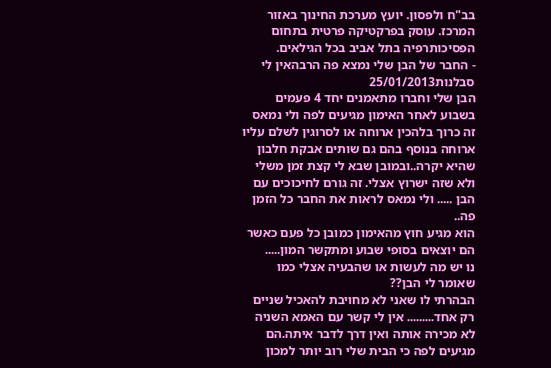בב"ח ולפסון. יועץ מערכת החינוך באזור המרכז. עוסק בפרקטיקה פרטית בתחום הפסיכותרפיה בתל אביב בכל הגילאים.
- החבר של הבן שלי נמצא פה הרבהאין לי סבלנות25/01/2013
הבן שלי וחברו מתאמנים יחד 4 פעמים בשבוע לאחר האימון מגיעים לפה ולי נמאס זה כרוך בלהכין ארוחה או לסרוגין לשלם עליו ארוחה בנוסף בהם גם שותים אבקת חלבון שהיא יקרה..ובמובן שבא לי קצת זמן משלי ולא שזה ישרוץ אצלי. זה גורם לחיכוכים עם הבן ..... ולי נמאס לראות את החבר כל הזמן פה..
הוא מגיע חוץ מהאימון כמובן כל פעם כאשר הם יוצאים בסופי שבוע ומתקשר המון.....
נו יש מה לעשות או שהבעיה אצלי כמו שאומר לי הבן??
הבהרתי לו שאני לא מחויבת להאכיל שניים רק אחד......... אין לי קשר עם האמא השניה לא מכירה אותה ואין דרך לדבר איתה.הם מגיעים לפה כי הבית שלי רוב יותר למכון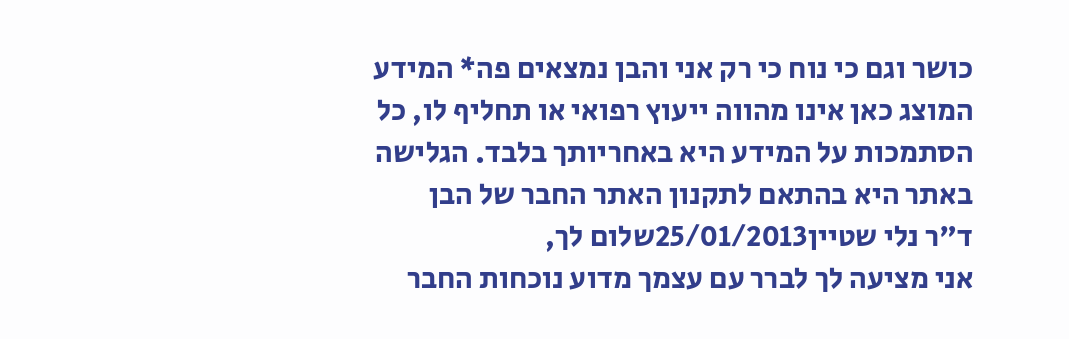כושר וגם כי נוח כי רק אני והבן נמצאים פה* המידע המוצג כאן אינו מהווה ייעוץ רפואי או תחליף לו, כל הסתמכות על המידע היא באחריותך בלבד. הגלישה באתר היא בהתאם לתקנון האתר החבר של הבן
ד"ר נלי שטיין25/01/2013שלום לך,
אני מציעה לך לברר עם עצמך מדוע נוכחות החבר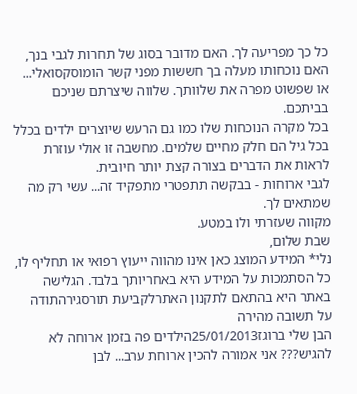כל כך מפריעה לך. האם מדובר בסוג של תחרות לגבי בנך, האם נוכחותו מעלה בך חששות מפני קשר הומוסקסואלי... או שפשוט מפרה את שלוותך. שלווה שיצרתם שניכם בביתכם.
בכל מקרה הנוכחות שלו כמו גם הרעש שיוצרים ילדים בכלל בכל גיל הם חלק מחיים שלמים. מחשבה זו אולי עוזרת לראות את הדברים בצורה קצת יותר חיובית.
לגבי ארוחות - בבקשה תתפטרי מתפקיד זה... עשי רק מה שמתאים לך.
מקווה שעזרתי ולו במטע.
שבת שלום,
נלי* המידע המוצג כאן אינו מהווה ייעוץ רפואי או תחליף לו, כל הסתמכות על המידע היא באחריותך בלבד. הגלישה באתר היא בהתאם לתקנון האתרלקביעת תורסגירהתודה על תשובה מהירה
הבן שלי ברוגז25/01/2013הילדים פה בזמן ארוחה לא להגיש??? אני אמורה להכין ארוחת ערב... לבן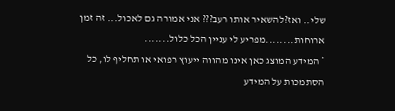שלי.. ואז?להשאיר אותו רעב??? אני אמורה גם לאכול... זה זמן ארוחות........מפריע לי עניין הכל כלול.......
* המידע המוצג כאן אינו מהווה ייעוץ רפואי או תחליף לו, כל הסתמכות על המידע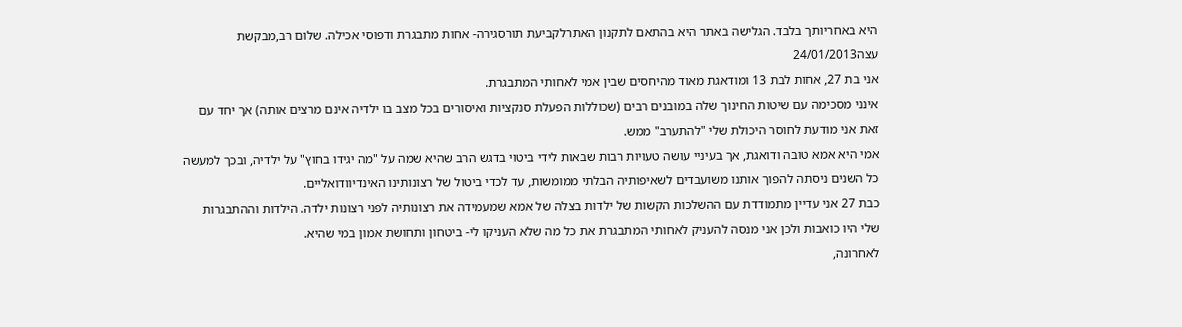היא באחריותך בלבד. הגלישה באתר היא בהתאם לתקנון האתרלקביעת תורסגירה- אחות מתבגרת ודפוסי אכילה. שלום רב,מבקשת עצה24/01/2013
אני בת 27, אחות לבת 13 ומודאגת מאוד מהיחסים שבין אמי לאחותי המתבגרת.
אינני מסכימה עם שיטות החינוך שלה במובנים רבים (שכוללות הפעלת סנקציות ואיסורים בכל מצב בו ילדיה אינם מרצים אותה) אך יחד עם זאת אני מודעת לחוסר היכולת שלי "להתערב" ממש.
אמי היא אמא טובה ודואגת, אך בעיניי עושה טעויות רבות שבאות לידי ביטוי בדגש הרב שהיא שמה על "מה יגידו בחוץ" על ילדיה, ובכך למעשה כל השנים ניסתה להפוך אותנו משועבדים לשאיפותיה הבלתי ממומשות, עד לכדי ביטול של רצונותינו האינדיוודואליים.
כבת 27 אני עדיין מתמודדת עם ההשלכות הקשות של ילדות בצלה של אמא שמעמידה את רצונותיה לפני רצונות ילדה. הילדות וההתבגרות שלי היו כואבות ולכן אני מנסה להעניק לאחותי המתבגרת את כל מה שלא העניקו לי- ביטחון ותחושת אמון במי שהיא.
לאחרונה,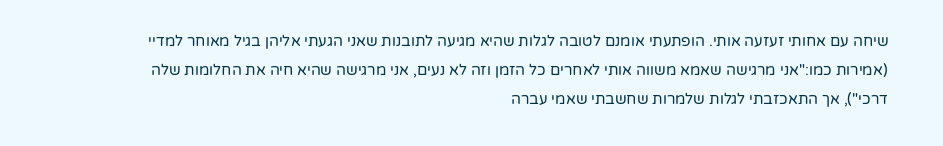שיחה עם אחותי זעזעה אותי. הופתעתי אומנם לטובה לגלות שהיא מגיעה לתובנות שאני הגעתי אליהן בגיל מאוחר למדיי (אמירות כמו:"אני מרגישה שאמא משווה אותי לאחרים כל הזמן וזה לא נעים, אני מרגישה שהיא חיה את החלומות שלה דרכי"), אך התאכזבתי לגלות שלמרות שחשבתי שאמי עברה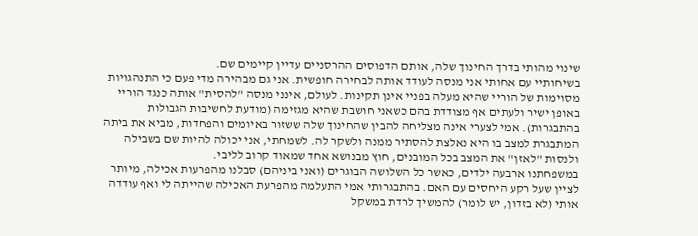שינוי מהותי בדרך החינוך שלה, אותם הדפוסים ההרסניים עדיין קיימים שם.
בשיחותיי עם אחותי אני מנסה לעודד אותה לבחירה חופשית. אני גם מבהירה מדי פעם כי התנהגויות מסוימות של הוריי שהיא מעלה בפניי אינן תקינות. לעולם, אינני מנסה "להסית" אותה כנגד הוריי באופן ישיר ולעתים אף מצודדת בהם כשאני חושבת שהיא מגזימה (מודעת לחשיבות הגבולות בהתבגרות). אמי לצערי אינה מצליחה להבין שהחינוך שלה ששזור באיומים והפחדות, מביא את ביתה המתבגרת למצב בו היא נאלצת להסתיר ממנה ולשקר לה. לשמחתי, אני יכולה להיות שם בשבילה ולנסות "לאזן" את המצב בכל המובנים, חוץ מבנושא אחד שמאוד קרוב לליבי.
במשפחתנו ארבעה ילדים, כאשר כל השלושה הבוגרים (ואני ביניהם) סבלנו מהפרעות אכילה, מיותר לציין שעל רקע היחסים עם האם. בהתבגרותי אמי התעלמה מהפרעת האכילה שהייתה לי ואף עודדה אותי (לא בזדון, יש לומר) להמשיך לרדת במשקל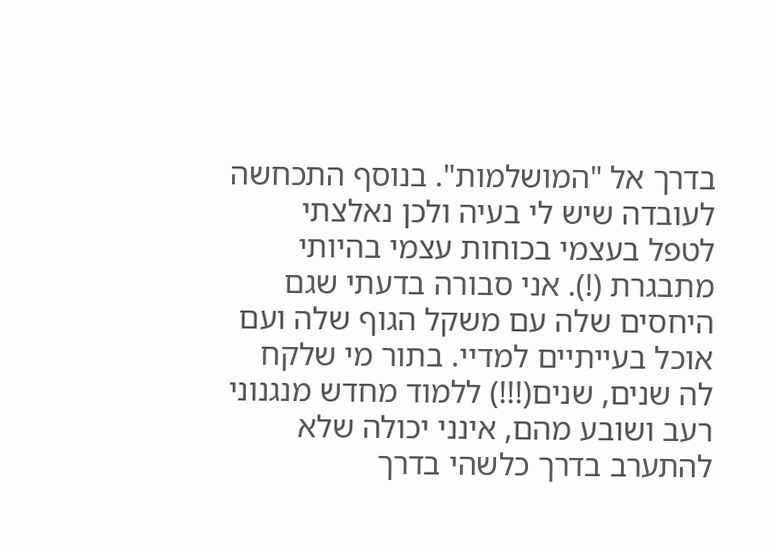בדרך אל "המושלמות". בנוסף התכחשה לעובדה שיש לי בעיה ולכן נאלצתי לטפל בעצמי בכוחות עצמי בהיותי מתבגרת (!). אני סבורה בדעתי שגם היחסים שלה עם משקל הגוף שלה ועם אוכל בעייתיים למדיי. בתור מי שלקח לה שנים, שנים(!!!) ללמוד מחדש מנגנוני רעב ושובע מהם, אינני יכולה שלא להתערב בדרך כלשהי בדרך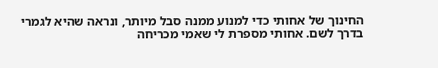החינוך של אחותי כדי למנוע ממנה סבל מיותר, ונראה שהיא לגמרי בדרך לשם. אחותי מספרת לי שאמי מכריחה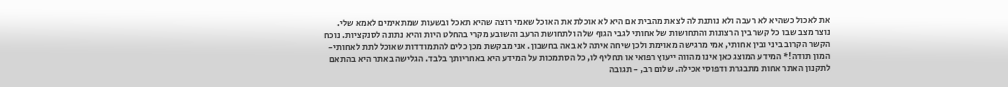את לאכול כשהיא לא רעבה ולא נותנת לה לצאת מהבית אם היא לא אוכלת את האוכל שאמי רוצה שהיא תאכל ובשעות שמתאימים לאמא שלי. נוצר מצב שבו כל קשר בין הרצונות והתחושות של אחותי לגבי הגוף שלה ולתחושת הרעב והשובע מקרי בהחלט היות והיא נתונה לסנקציות. נוכח הקשר הקרוב ביני ובין אחותי, אמי מרגישה מאוימת ולכן שיחה איתה לא באה בחשבון. אני מבקשת מכן כלים להתמודדות שאוכל לתת לאחותי- המון תודה!* המידע המוצג כאן אינו מהווה ייעוץ רפואי או תחליף לו, כל הסתמכות על המידע היא באחריותך בלבד. הגלישה באתר היא בהתאם לתקנון האתר אחות מתבגרת ודפוסי אכילה. שלום רב, - תגובה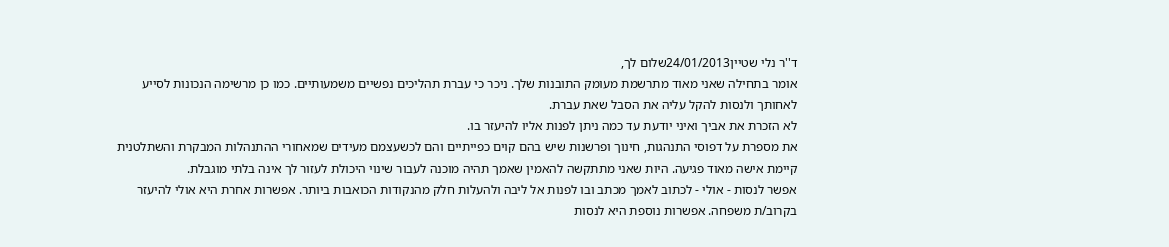ד''ר נלי שטיין24/01/2013שלום לך,
אומר בתחילה שאני מאוד מתרשמת מעומק התובנות שלך. ניכר כי עברת תהליכים נפשיים משמעותיים. כמו כן מרשימה הנכונות לסייע לאחותך ולנסות להקל עליה את הסבל שאת עברת.
לא הזכרת את אביך ואיני יודעת עד כמה ניתן לפנות אליו להיעזר בו.
את מספרת על דפוסי התנהגות, חינוך ופרשנות שיש בהם קוים כפייתיים והם לכשעצמם מעידים שמאחורי ההתנהלות המבקרת והשתלטנית קיימת אישה מאוד פגיעה. היות שאני מתתקשה להאמין שאמך תהיה מוכנה לעבור שינוי היכולת לעזור לך אינה בלתי מוגבלת.
אפשר לנסות - אולי - לכתוב לאמך מכתב ובו לפנות אל ליבה ולהעלות חלק מהנקודות הכואבות ביותר. אפשרות אחרת היא אולי להיעזר בקרוב/ת משפחה. אפשרות נוספת היא לנסות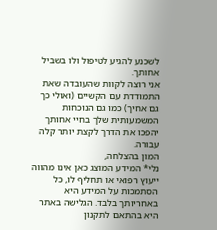לשכנע להגיע לטיפול ולו בשביל אחותך.
אני רוצה לקוות שהעובדה שאת התמודדת עם הקשיים (ואולי כך גם אחיך) כמו גם הנוכחות המשמעותית שלך בחיי אחותך יהפכו את הדרך לקצת יותר קלה עבורה.
המון בהצלחה,
נלי* המידע המוצג כאן אינו מהווה ייעוץ רפואי או תחליף לו, כל הסתמכות על המידע היא באחריותך בלבד. הגלישה באתר היא בהתאם לתקנון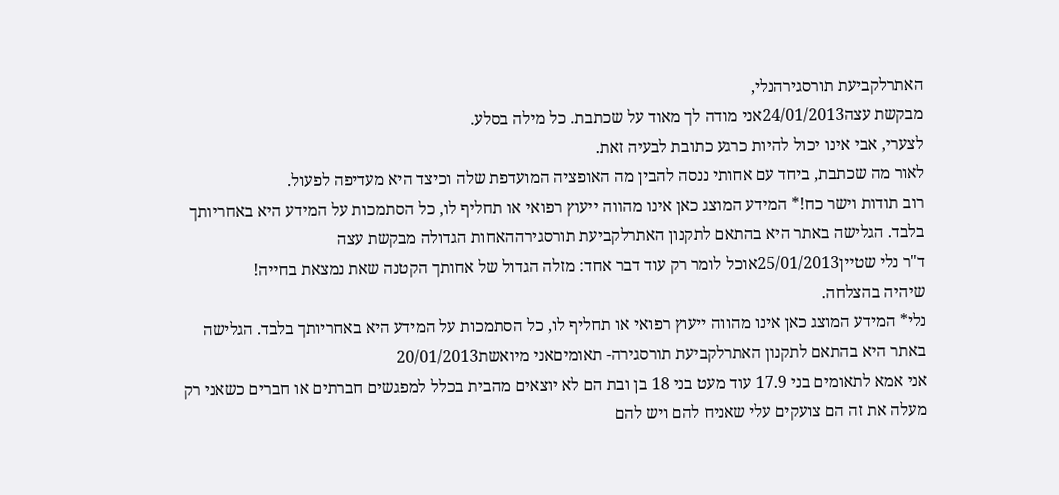האתרלקביעת תורסגירהנלי,
מבקשת עצה24/01/2013אני מודה לך מאוד על שכתבת. כל מילה בסלע.
לצערי, אבי אינו יכול להיות כרגע כתובת לבעיה זאת.
לאור מה שכתבת, ביחד עם אחותי ננסה להבין מה האופציה המועדפת שלה וכיצד היא מעדיפה לפעול.
רוב תודות וישר כח!* המידע המוצג כאן אינו מהווה ייעוץ רפואי או תחליף לו, כל הסתמכות על המידע היא באחריותך בלבד. הגלישה באתר היא בהתאם לתקנון האתרלקביעת תורסגירההאחות הגדולה מבקשת עצה
ד"ר נלי שטיין25/01/2013אוכל לומר רק עוד דבר אחד: מזלה הגדול של אחותך הקטנה שאת נמצאת בחייה!
שיהיה בהצלחה.
נלי* המידע המוצג כאן אינו מהווה ייעוץ רפואי או תחליף לו, כל הסתמכות על המידע היא באחריותך בלבד. הגלישה באתר היא בהתאם לתקנון האתרלקביעת תורסגירה- תאומיםאני מיואשת20/01/2013
אני אמא לתאומים בני 17.9 עוד מעט בני 18 בן ובת הם לא יוצאים מהבית בכלל למפגשים חברתים או חברים כשאני רק מעלה את זה הם צועקים עלי שאניח להם ויש להם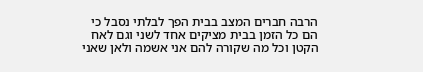הרבה חברים המצב בבית הפך לבלתי נסבל כי הם כל הזמן בבית מציקים אחד לשני וגם לאח הקטן וכל מה שקורה להם אני אשמה ולאן שאני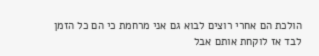הולכת הם אחרי רוצים לבוא גם אני מרחמת כי הם כל הזמן לבד אז לוקחת אותם אבל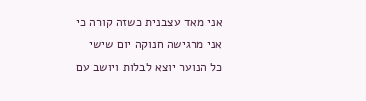אני מאד עצבנית כשזה קורה כי אני מרגישה חנוקה יום שישי כל הנוער יוצא לבלות ויושב עם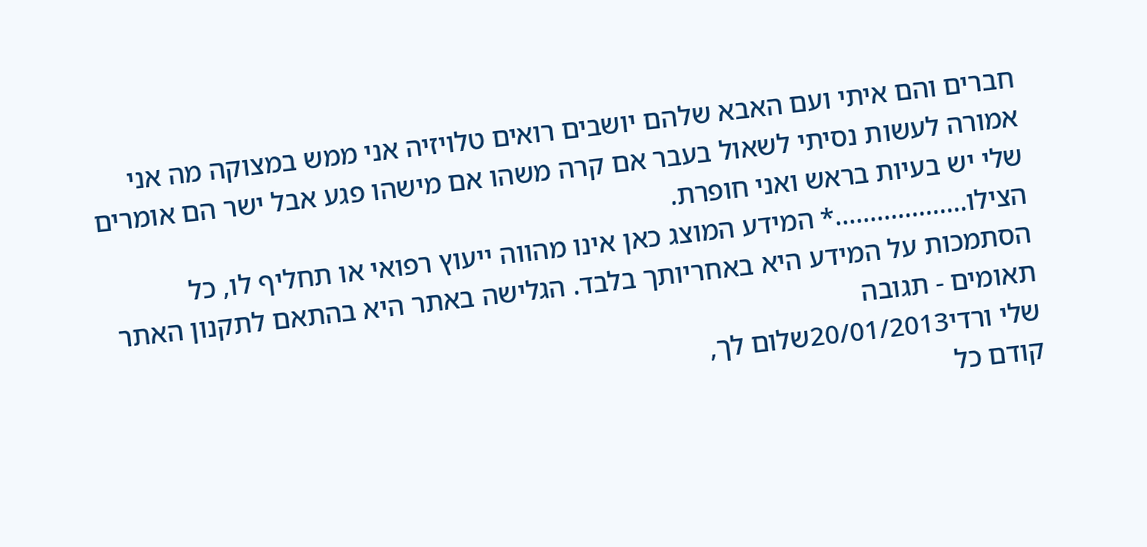חברים והם איתי ועם האבא שלהם יושבים רואים טלויזיה אני ממש במצוקה מה אני אמורה לעשות נסיתי לשאול בעבר אם קרה משהו אם מישהו פגע אבל ישר הם אומרים שלי יש בעיות בראש ואני חופרת.
הצילו...................* המידע המוצג כאן אינו מהווה ייעוץ רפואי או תחליף לו, כל הסתמכות על המידע היא באחריותך בלבד. הגלישה באתר היא בהתאם לתקנון האתר תאומים - תגובה
שלי ורדי20/01/2013שלום לך,
קודם כל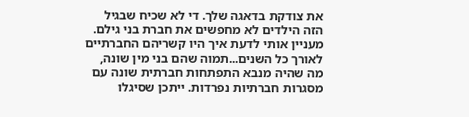את צודקת בדאגה שלך. די לא שכיח שבגיל הזה הילדים לא מחפשים את חברת בני גילם. מעניין אותי לדעת איך היו קשריהם החברתיים לאורך כל השנים...תמוה שהם בני מין שונה, מה שהיה מנבא התפתחות חברתית שונה עם מסגרות חברתיות נפרדות. ייתכן שסיגלו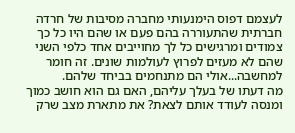לעצמם דפוס הימנעותי מחברה מסיבות של חרדה חברתית שהתעוררה בהם פעם או שהם היו כל כך צמודים ומרגישים כל לך מחוייבים אחד כלפי השני שהם לא מעזים לפרוץ לעולמות שונים. זה חומר למחשבה...אולי הם מתנחמים בביחד שלהם.
מה דעתו של בעלך עליהם, האם גם הוא חושב כמוך ומנסה לעודד אותם לצאת? את מתארת מצב שרק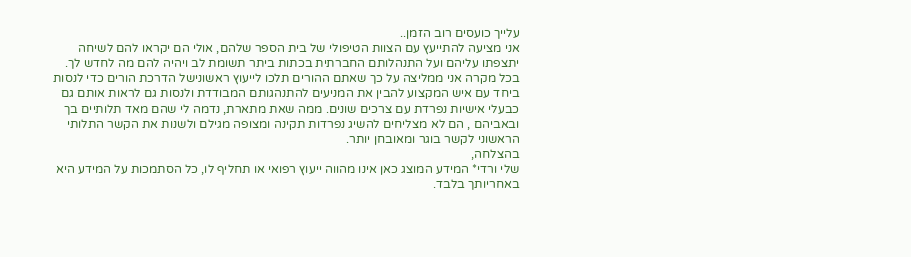עלייך כועסים רוב הזמן..
אני מציעה להתייעץ עם הצוות הטיפולי של בית הספר שלהם, אולי הם יקראו להם לשיחה יתצפתו עליהם ועל התנהלותם החברתית בכתות ביתר תשומת לב ויהיה להם מה לחדש לך. בכל מקרה אני ממליצה על כך שאתם ההורים תלכו לייעוץ ראשונישל הדרכת הורים כדי לנסות ביחד עם איש המקצוע להבין את המניעים להתנהגותם המבודדת ולנסות גם לראות אותם גם כבעלי אישיות נפרדת עם צרכים שונים. ממה שאת מתארת, נדמה לי שהם מאד תלותיים בך ובאביהם , הם לא מצליחים להשיג נפרדות תקינה ומצופה מגילם ולשנות את הקשר התלותי הראשוני לקשר בוגר ומאובחן יותר.
בהצלחה,
שלי ורדי* המידע המוצג כאן אינו מהווה ייעוץ רפואי או תחליף לו, כל הסתמכות על המידע היא באחריותך בלבד.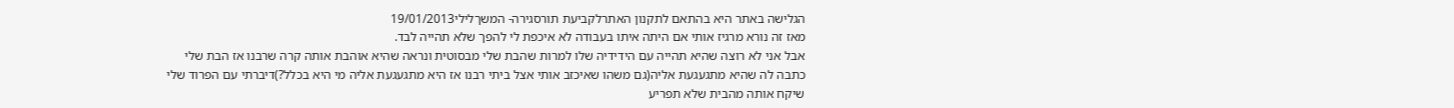הגלישה באתר היא בהתאם לתקנון האתרלקביעת תורסגירה- המשךלילי19/01/2013
מאז זה נורא מרגיז אותי אם היתה איתו בעבודה לא איכפת לי להפך שלא תהייה לבד.
אבל אני לא רוצה שהיא תהייה עם הידידיה שלו למרות שהבת שלי מבסוטית ונראה שהיא אוהבת אותה קרה שרבנו אז הבת שלי כתבה לה שהיא מתגעגעת אליה(גם משהו שאיכזב אותי אצל ביתי רבנו אז היא מתגעגעת אליה מי היא בכלל?)דיברתי עם הפרוד שלי שיקח אותה מהבית שלא תפריע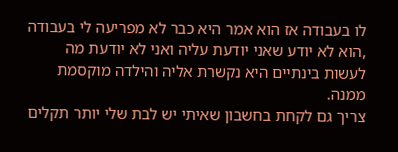לו בעבודה אז הוא אמר היא כבר לא מפריעה לי בעבודה ,הוא לא יודע שאני יודעת עליה ואני לא יודעת מה לעשות בינתיים היא נקשרת אליה והילדה מוקסמת ממנה.
צריך גם לקחת בחשבון שאיתי יש לבת שלי יותר תקלים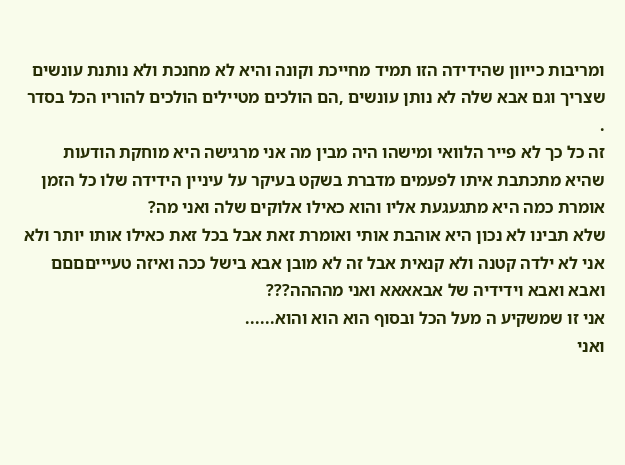ומריבות כייוון שהידידה הזו תמיד מחייכת וקונה והיא לא מחנכת ולא נותנת עונשים שצריך וגם אבא שלה לא נותן עונשים ,הם הולכים מטיילים הולכים להוריו הכל בסדר .
זה כל כך לא פייר הלוואי ומישהו היה מבין מה אני מרגישה היא מוחקת הודעות שהיא מתכתבת איתו לפעמים מדברת בשקט בעיקר על עיניין הידידה שלו כל הזמן אומרת כמה היא מתגעגעת אליו והוא כאילו אלוקים שלה ואני מה?
שלא תבינו לא נכון היא אוהבת אותי ואומרת זאת אבל בכל זאת כאילו אותו יותר ולא אני לא ילדה קטנה ולא קנאית אבל זה לא מובן אבא בישל ככה ואיזה טעיייםםםם ואבא ואבא וידידיה של אבאאאא ואני מהההה???
אני זו שמשקיע ה מעל הכל ובסוף הוא הוא והוא......
ואני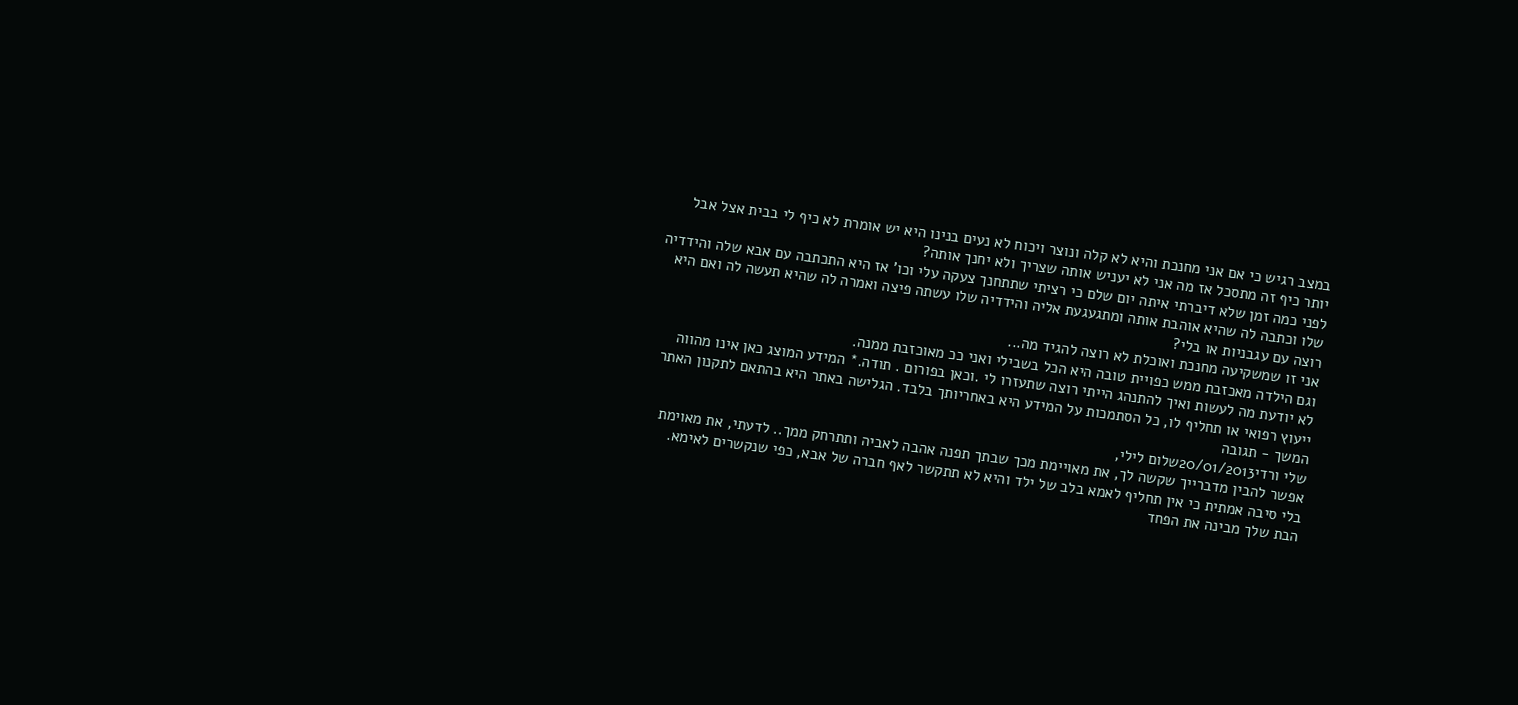במצב רגיש כי אם אני מחנכת והיא לא קלה ונוצר ויכוח לא נעים בנינו היא יש אומרת לא כיף לי בבית אצל אבל יותר כיף זה מתסכל אז מה אני לא יעניש אותה שצריך ולא יחנך אותה?
לפני כמה זמן שלא דיברתי איתה יום שלם כי רציתי שתתחנך צעקה עלי וכו' אז היא התכתבה עם אבא שלה והידדיה שלו וכתבה לה שהיא אוהבת אותה ומתגעגעת אליה והידדיה שלו עשתה פיצה ואמרה לה שהיא תעשה לה ואם היא רוצה עם עגבניות או בלי?
אני זו שמשקיעה מחנכת ואוכלת לא רוצה להגיד מה...
וגם הילדה מאכזבת ממש כפויית טובה היא הכל בשבילי ואני ככ מאוכזבת ממנה.
לא יודעת מה לעשות ואיך להתנהג הייתי רוצה שתעזרו לי .וכאן בפורום . תודה.* המידע המוצג כאן אינו מהווה ייעוץ רפואי או תחליף לו, כל הסתמכות על המידע היא באחריותך בלבד. הגלישה באתר היא בהתאם לתקנון האתר המשך - תגובה
שלי ורדי20/01/2013שלום לילי,
אפשר להבין מדברייך שקשה לך, את מאויימת מכך שבתך תפנה אהבה לאביה ותתרחק ממך.. לדעתי, את מאוימת בלי סיבה אמתית כי אין תחליף לאמא בלב של ילד והיא לא תתקשר לאף חברה של אבא, כפי שנקשרים לאימא.
הבת שלך מבינה את הפחד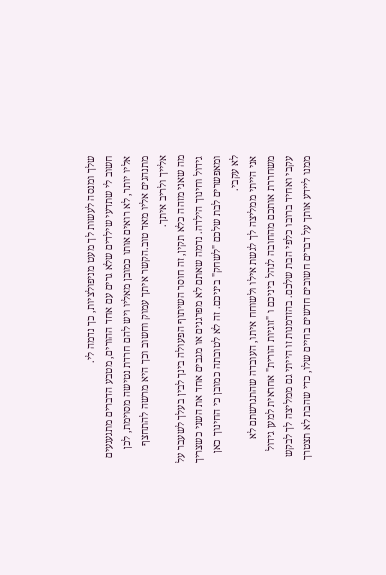שלך ומנסה לעשות לך מעט מניפולציות, כך נדמה לי.
חשוב לי שתדעי שילדים שלא גרים עם אחד ההורים, מטבע הדברים מתגעגעים אליו יותר, לא רואים אותו כמובן מאליו ויש להם חרדת נטישה מסוימת, לכן מתנהגים אליו מאד טוב.הקשר איתך עמוק וחשוב וכך היא מרשה להתחצף אלייך ולריב איתך.
מה שאני מזהה כלא תקין, זה חוסר השיתוף הפעולה בינך לבין בעלך לשעבר על גידול וחינוך הילדה. נדמה שאתם לא מפרגנים או מגבים אחד את השני כשצריך ומאפשרים לבת שלכם "לשחק" ביניכם. זה לא לטובתה כמובן כי החינוך כאן לא עקבי.
אני הייתי ממליצה לך לגשת אילו ולשוחח איתו, העובדה שהתגרשתם לא משחררת אותכם מהחובה לנהל ביניכם ו "זוגיות הורית" אחראית למען גידול עקבי ואחיד ברובו כלפי הבת שלכם. בהזדמנות זו הייתי גם ממליצה לך לבקש ממנו ליידע אותך על דברים חשובים חדשים בחיים שלו, כדי שהבת לא תצטרך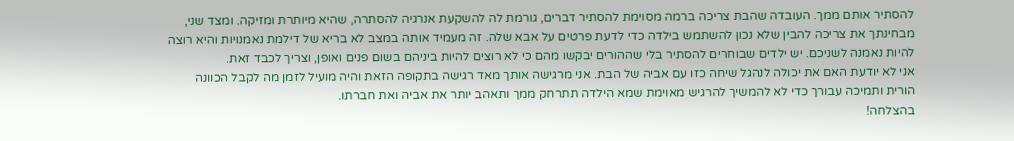להסתיר אותם ממך. העובדה שהבת צריכה ברמה מסוימת להסתיר דברים, גורמת לה להשקעת אנרגיה להסתרה, שהיא מיותרת ומזיקה. ומצד שני, מבחינתך את צריכה להבין שלא נכון להשתמש בילדה כדי לדעת פרטים על אבא שלה. זה מעמיד אותה במצב לא בריא של דילמת נאמנויות והיא רוצה להיות נאמנה לשניכם. יש ילדים שבוחרים להסתיר בלי שההורים יבקשו מהם כי לא רוצים להיות ביניהם בשום פנים ואופן, וצריך לכבד זאת.
אני לא יודעת האם את יכולה לנהגל שיחה כזו עם אביה של הבת. אני מרגישה אותך מאד רגישה בתקופה הזאת והיה מועיל לזמן מה לקבל הכוונה הורית ותמיכה עבורך כדי לא להמשיך להרגיש מאוימת שמא הילדה תתרחק ממך ותאהב יותר את אביה ואת חברתו.
בהצלחה!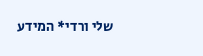שלי ורדי* המידע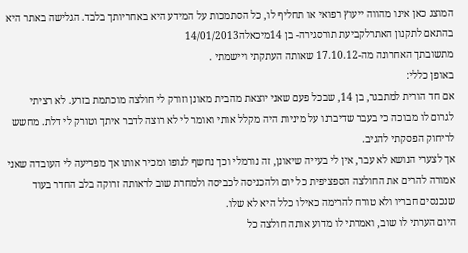המוצג כאן אינו מהווה ייעוץ רפואי או תחליף לו, כל הסתמכות על המידע היא באחריותך בלבד. הגלישה באתר היא בהתאם לתקנון האתרלקביעת תורסגירה- בן 14מיכאלה14/01/2013
מתשובתך האחרונה מה-17.10.12 שאותה העתקתי ויישמתי .
באופן כללי:
אם חד הורית למתבגר, בן 14, שבכל פעם שאני יוצאת מהבית מאונן וזורק לי חולצה מוכתמת בזרע. לא רציתי לגרום לו מבוכה כי בעבר שדיברנו על מיניות היה מקלל אותי ואומר לי לא רוצה לדבר איתך וטורק לי דלת. מחשש לריחוק הפסקתי להגיב.
אך לצערי הנושא לא עבר, אין לי בעייה שיאונן, זה נורמלי וכך נחשף לגופו ומכיר אותו אך מפריעה לי העובדה שאני אמורה להרים את החולצה הספציפית כל יום ולהכניסה לכביסה ולמחרת שוב לראותה זרוקה בלב החדר בעוד שנכנסים חבריו ולא טורח להרימה כאילו כלל היא לא שלו.
היום הערתי לו שוב, ואמרתי לו מדוע אותה חולצה כל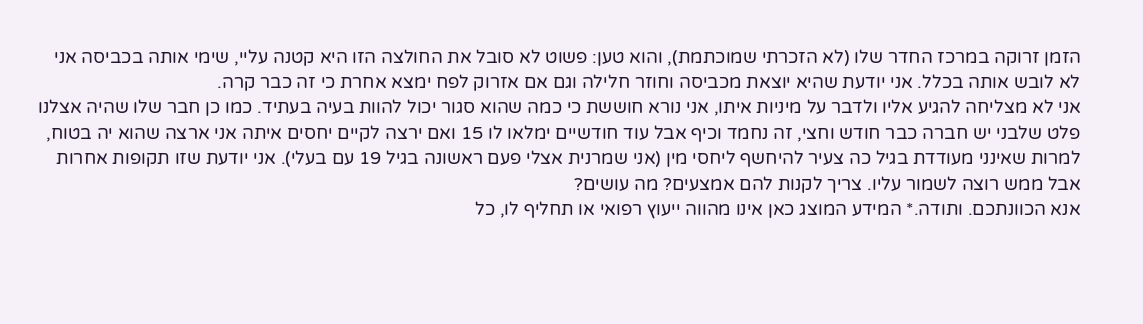הזמן זרוקה במרכז החדר שלו (לא הזכרתי שמוכתמת), והוא טען: פשוט לא סובל את החולצה הזו היא קטנה עליי, שימי אותה בכביסה אני לא לובש אותה בכלל. אני יודעת שהיא יוצאת מכביסה וחוזר חלילה וגם אם אזרוק לפח ימצא אחרת כי זה כבר קרה.
אני לא מצליחה להגיע אליו ולדבר על מיניות איתו, אני נורא חוששת כי כמה שהוא סגור יכול להוות בעיה בעתיד. כמו כן חבר שלו שהיה אצלנו פלט שלבני יש חברה כבר חודש וחצי, זה נחמד וכיף אבל עוד חודשיים ימלאו לו 15 ואם ירצה לקיים יחסים איתה אני ארצה שהוא יה בטוח, למרות שאינני מעודדת בגיל כה צעיר להיחשף ליחסי מין (אני שמרנית אצלי פעם ראשונה בגיל 19 עם בעלי). אני יודעת שזו תקופות אחרות אבל ממש רוצה לשמור עליו. צריך לקנות להם אמצעים? מה עושים?
אנא הכוונתכם. ותודה.* המידע המוצג כאן אינו מהווה ייעוץ רפואי או תחליף לו, כל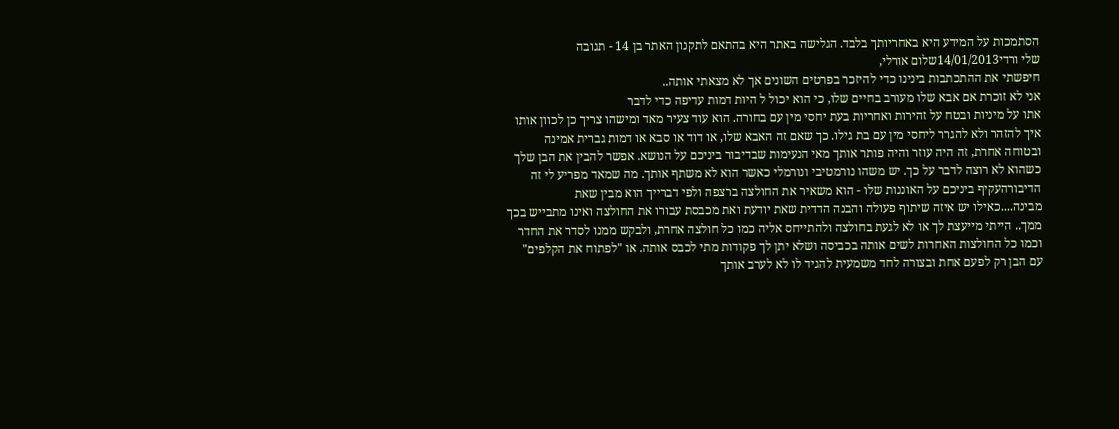הסתמכות על המידע היא באחריותך בלבד. הגלישה באתר היא בהתאם לתקנון האתר בן 14 - תגובה
שלי ורדי14/01/2013שלום אורלי,
חיפשתי את ההתכתבות בינינו כדי להיזכר בפרטים השונים אך לא מצאתי אותה..
אני לא זוכרת אם אבא שלו מעורב בחיים שלו, כי הוא יכול ל היות דמות עדיפה כדי לדבר
אתו על מיניות ובטח על זהירות ואחריות בעת יחסי מין עם בחורה. הוא עוד צעיר מאד ומישהו צריך כן לכוון אותו איך להזהר ולא להגרר ליחסי מין עם בת גילו. כך שאם זה האבא שלו, או דוד או סבא או דמות גברית אמינה ובטוחה אחרת, זה היה עוזר והיה פותר אותך מאי הנעימות שבדיבור ביניכם על הנושא. אפשר להבין את הבן שלך כשהוא לא רוצה לדבר על כך. יש משהו נורמטיבי ונורמלי כאשר הוא לא משתף אותך. מה שמאד מפריע לי זה הדיבורהעקיף ביניכם על האוננות שלו - הוא משאיר את החולצה ברצפה ולפי דברייך הוא מבין שאת מבינה....כאילו יש איזה שיתוף פעולה והבנה הדדית שאת יודעת ואת מכבסת עבורו את החולצה ואינו מתבייש בכך ממך.. הייתי מייעצת לך או לא לגעת בחולצה ולהתייחס אליה כמו כל חולצה אחרת, ולבקש ממנו לסדר את החדר וכמו כל החולצות האחרות לשים אותה בכביסה ושלא יתן לך פקודות מתי לכבס אותה. או "לפתוח את הקלפים" עם הבן רק לפעם אחת ובצורה לחד משמעית להגיד לו לא לערב אותך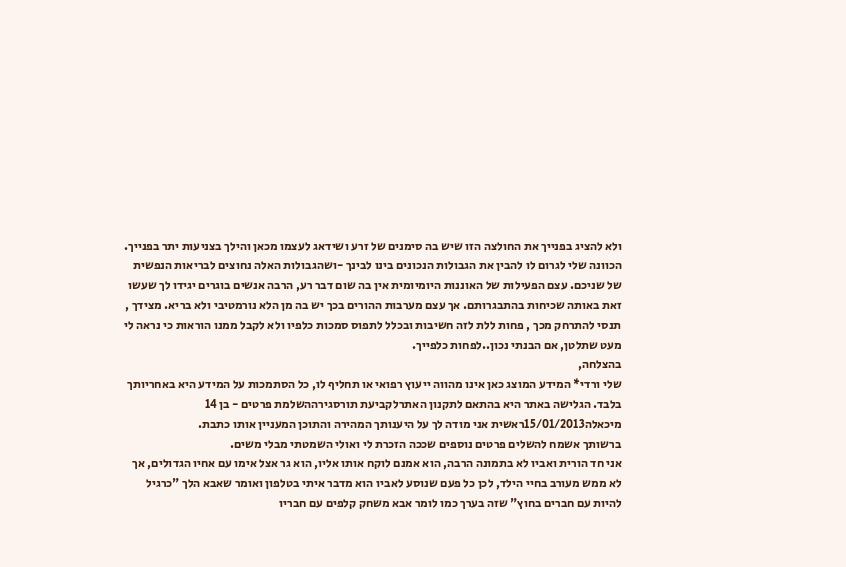ולא להציג בפנייך את החולצה הזו שיש בה סימנים של זרע ושידאג לעצמו מכאן והילך בצניעות יתר בפנייך. הכוונה שלי לגרום לו להבין את הגבולות הנכונים בינו לבינך -ושהגבולות האלה נחוצים לבריאות הנפשית של שניכם. עצם הפעילות של האוננות היומיומית אין בה שום דבר רע, הרבה אנשים בוגרים יגידו לך שעשו זאת באותה שכיחות בהתבגרותם. אך עצם מערבות ההורים בכך יש בה מן הלא נורמטיבי ולא בריא. מצידך , תנסי להתרחק מכך , פחות ללת לזה חשיבות ובכלל לתפוס סמכות כלפיו ולא לקבל ממנו הוראות כי נראה לי מעט שתלטן, אם הבנתי נכון..לפחות כלפייך.
בהצלחה,
שלי ורדי* המידע המוצג כאן אינו מהווה ייעוץ רפואי או תחליף לו, כל הסתמכות על המידע היא באחריותך בלבד. הגלישה באתר היא בהתאם לתקנון האתרלקביעת תורסגירההשלמת פרטים - בן 14
מיכאלה15/01/2013ראשית אני מודה לך על היענותך המהירה והתוכן המעניין אותו כתבת.
ברשותך אשמח להשלים פרטים נוספים שככה הזכרת לי ואולי השמטתי מבלי משים.
אני חד הורית ואביו לא בתמונה הרבה, הוא אמנם לוקח אותו אליו, הוא גר אצל אימו עם אחיו הגדולים, אך לא ממש מעורב בחיי הילד, לכן כל פעם שנוסע לאביו הוא מדבר איתי בטלפון ואומר שאבא הלך "כרגיל להיות עם חברים בחוץ" שזה בערך כמו לומר אבא משחק קלפים עם חבריו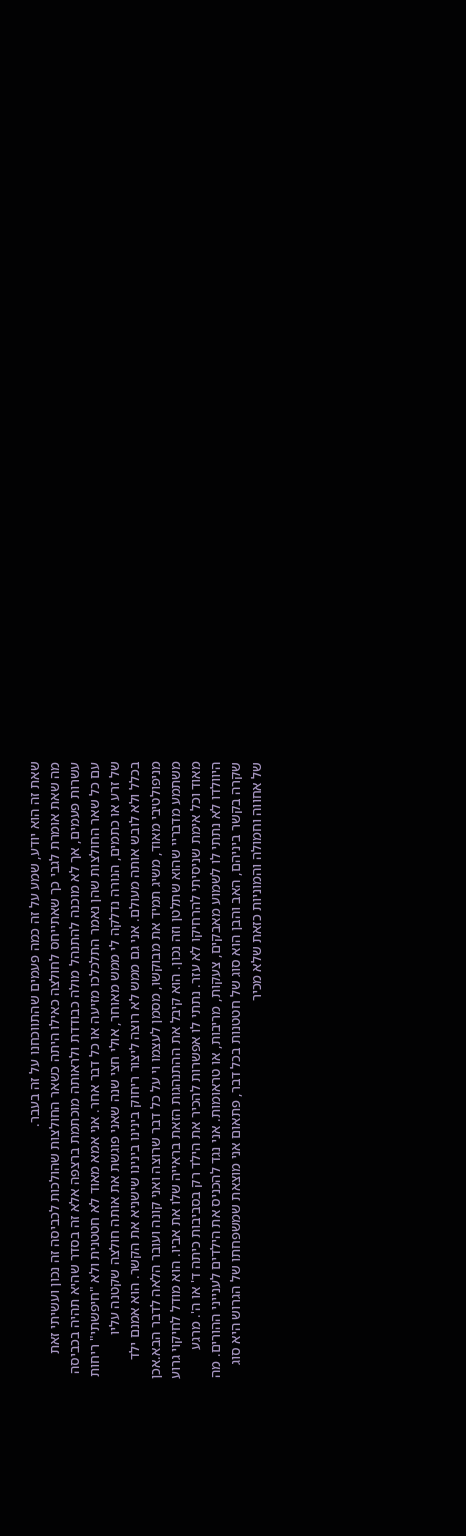שאת זה הוא יודע, שמע על זה כמה פעמים שהתווכחנו על זה בעבר.
מה שאת אומרת לגבי כך שאתייחס לחולצה כאילו היתה כשאר החולצות שהולכות לכביסה זה נכון ועשיתי זאת עשרות פעמים, אך לא מוכנה להתנהל מולה כבודדת ולראותה מוכתמת ברצפה אלא זה בסדר שהיא תהיה בכביסה עם כל שאר החולצות שהן נאמר התלכלכו מזיעה או כל דבר אחר. אני אמא מאוד לא חטטנית ולא "חיפשתי" ריחות של זרע או כתמים, הנורה נדלקה לי ממש מאוחר, אולי חצי שנה שאני פוגשת את אותה חולצה שקטנה עליו
בכלל ולא לובש אותה מעולם. אני גם ממש לא רוצה ליצור ריחוק בינינו בינינו שישניא את הקשר. הוא אמנם ילד מניפולטיבי מאוד, משיג תמיד את מבוקשו, מסמן לעצמו וי על כל דבר שרוצה ואני קונה ועובר הלאה לדבר הבא.אכן משתמע מדבריי שהוא שתלטן וזה נכון. הוא קיבל את ההתנהגות הזאת בראייה שלו את אביו. הוא מודל לחיקוי גרוע מאוד וכל אימת שניסיתי להרחיקו לא עזר. נתתי לו אפשרות להכיר את הילד רק בסביבות כיתה ד' או ה'. מרגע היוולדו לא נתתי לו לשמוע מאבקים, צעקות, מריבות, או טראומות. אני נגד להכניס את הילדים לענייני ההורים. מה שקרה בקשר ביניהם, האב והבן הוא סוג של חטטנות בכל דבר, פתאום אני מוצאת שמשפחתו של הגרוש היא סוג של אחווה וחמולה והמוניות כזאת שלא מכיר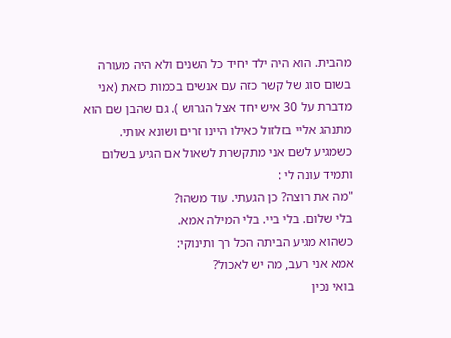מהבית. הוא היה ילד יחיד כל השנים ולא היה מעורה בשום סוג של קשר כזה עם אנשים בכמות כזאת (אני מדברת על 30 איש יחד אצל הגרוש ). גם שהבן שם הוא מתנהג אליי בזלזול כאילו היינו זרים ושונא אותי.
כשמגיע לשם אני מתקשרת לשאול אם הגיע בשלום ותמיד עונה לי :
"מה את רוצה? כן הגעתי. עוד משהו?
בלי שלום. בלי ביי. בלי המילה אמא.
כשהוא מגיע הביתה הכל רך ותינוקי:
אמא אני רעב, מה יש לאכול?
בואי נכין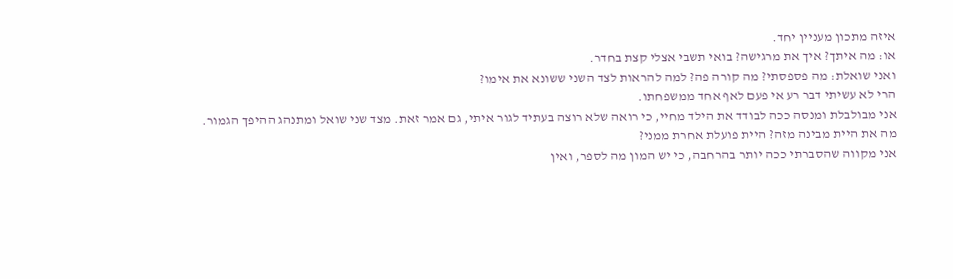איזה מתכון מעניין יחד.
או: מה איתך? איך את מרגישה? בואי תשבי אצלי קצת בחדר.
ואני שואלת: מה פספסתי? מה קורה פה? למה להראות לצד השני ששונא את אימו?
הרי לא עשיתי דבר רע אי פעם לאף אחד ממשפחתו.
אני מבולבלת ומנסה ככה לבודד את הילד מחיי, כי רואה שלא רוצה בעתיד לגור איתי, גם אמר זאת. מצד שני שואל ומתנהג ההיפך הגמור.
מה את היית מבינה מזה? היית פועלת אחרת ממני?
אני מקווה שהסברתי ככה יותר בהרחבה, כי יש המון מה לספר, ואין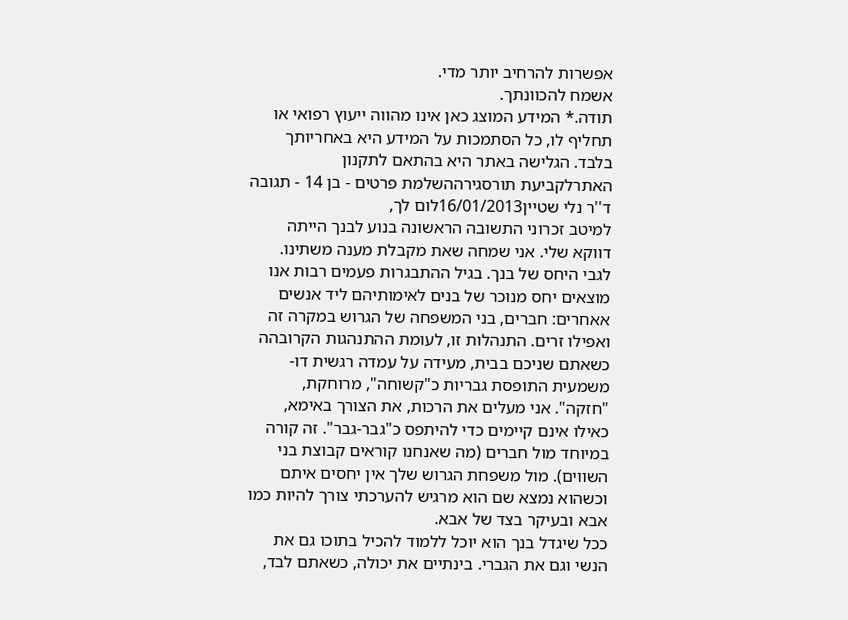אפשרות להרחיב יותר מדי.
אשמח להכוונתך.
תודה.* המידע המוצג כאן אינו מהווה ייעוץ רפואי או תחליף לו, כל הסתמכות על המידע היא באחריותך בלבד. הגלישה באתר היא בהתאם לתקנון האתרלקביעת תורסגירההשלמת פרטים - בן 14 - תגובה
ד''ר נלי שטיין16/01/2013לום לך,
למיטב זכרוני התשובה הראשונה בנוע לבנך הייתה דווקא שלי. אני שמחה שאת מקבלת מענה משתינו.
לגבי היחס של בנך. בגיל ההתבגרות פעמים רבות אנו מוצאים יחס מנוכר של בנים לאימותיהם ליד אנשים אאחרים: חברים, בני המשפחה של הגרוש במקרה זה ואפילו זרים. התנהלות זו, לעומת ההתנהגות הקרובהה כשאתם שניכם בבית, מעידה על עמדה רגשית דו-משמעית התופסת גבריות כ"קשוחה", מרוחקת, "חזקה". אני מעלים את הרכות, את הצורך באימא, כאילו אינם קיימים כדי להיתפס כ"גבר-גבר". זה קורה במיוחד מול חברים (מה שאנחנו קוראים קבוצת בני השווים). מול משפחת הגרוש שלך אין יחסים איתם וכשהוא נמצא שם הוא מרגיש להערכתי צורך להיות כמו אבא ובעיקר בצד של אבא.
ככל שיגדל בנך הוא יוכל ללמוד להכיל בתוכו גם את הנשי וגם את הגברי. בינתיים את יכולה, כשאתם לבד,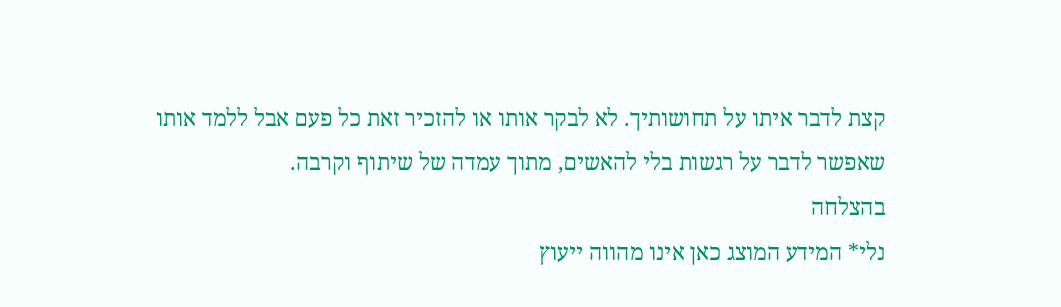קצת לדבר איתו על תחושותיך. לא לבקר אותו או להזכיר זאת כל פעם אבל ללמד אותו שאפשר לדבר על רגשות בלי להאשים, מתוך עמדה של שיתוף וקרבה.
בהצלחה
נלי* המידע המוצג כאן אינו מהווה ייעוץ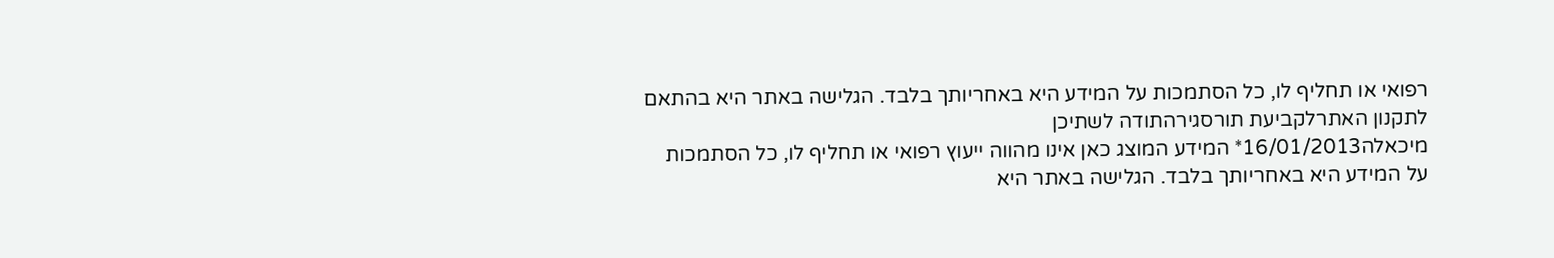רפואי או תחליף לו, כל הסתמכות על המידע היא באחריותך בלבד. הגלישה באתר היא בהתאם לתקנון האתרלקביעת תורסגירהתודה לשתיכן
מיכאלה16/01/2013* המידע המוצג כאן אינו מהווה ייעוץ רפואי או תחליף לו, כל הסתמכות על המידע היא באחריותך בלבד. הגלישה באתר היא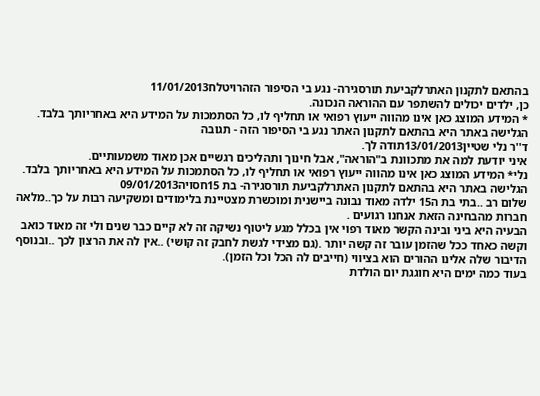בהתאם לתקנון האתרלקביעת תורסגירה- נגע בי הסיפור הזהרויטלח11/01/2013
כן, ילדים יכולים להשתפר עם ההוראה הנכונה.
* המידע המוצג כאן אינו מהווה ייעוץ רפואי או תחליף לו, כל הסתמכות על המידע היא באחריותך בלבד. הגלישה באתר היא בהתאם לתקנון האתר נגע בי הסיפור הזה - תגובה
ד''ר נלי שטיין13/01/2013תודה לך.
איני יודעת למה את מתכוונת ב"הוראה", אבל חינוך ותהליכים רגשיים אכן מאוד משמעותיים.
נלי* המידע המוצג כאן אינו מהווה ייעוץ רפואי או תחליף לו, כל הסתמכות על המידע היא באחריותך בלבד. הגלישה באתר היא בהתאם לתקנון האתרלקביעת תורסגירה- בת 15חסויה09/01/2013
שלום רב ..בתי בת ה15 ילדה מאוד נבונה ביישנית ומוכשרת מצטיינת בלימודים ומשקיעה רבות על כך..מלאה חברות מהבחינה הזאת אנחנו רגועים .
הבעיה היא ביני ובינה הקשר מאוד רפוי אין בכלל מגע ליטוף נשיקה זה לא קיים כבר שנים ולי זה מאוד כואב וקשה כאחד ככל שהזמן עובר זה קשה יותר .(גם מצידי לגשת לחבק זה קושי) ..אין לה את הרצון לכך ..ובנוסף הדיבור שלה אלינו ההורים הוא בציווי (חייבים לה הכל וכל הזמן).
בעוד כמה ימים היא חוגגת יום הולדת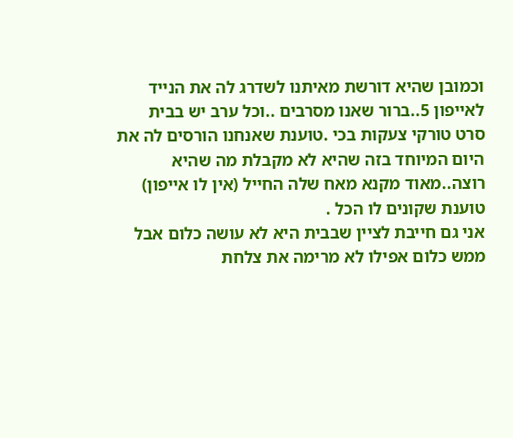וכמובן שהיא דורשת מאיתנו לשדרג לה את הנייד לאייפון 5..ברור שאנו מסרבים ..וכל ערב יש בבית סרט טורקי צעקות בכי .טוענת שאנחנו הורסים לה את היום המיוחד בזה שהיא לא מקבלת מה שהיא רוצה..מאוד מקנא מאח שלה החייל (אין לו אייפון) טוענת שקונים לו הכל .
אני גם חייבת לציין שבבית היא לא עושה כלום אבל ממש כלום אפילו לא מרימה את צלחת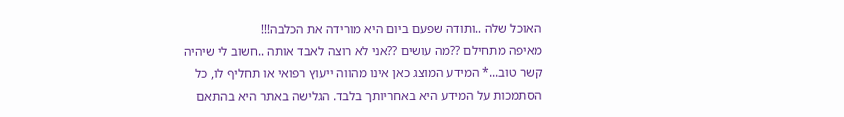האוכל שלה ..ותודה שפעם ביום היא מורידה את הכלבה!!!
מאיפה מתחילם ??מה עושים ??אני לא רוצה לאבד אותה ..חשוב לי שיהיה קשר טוב...* המידע המוצג כאן אינו מהווה ייעוץ רפואי או תחליף לו, כל הסתמכות על המידע היא באחריותך בלבד. הגלישה באתר היא בהתאם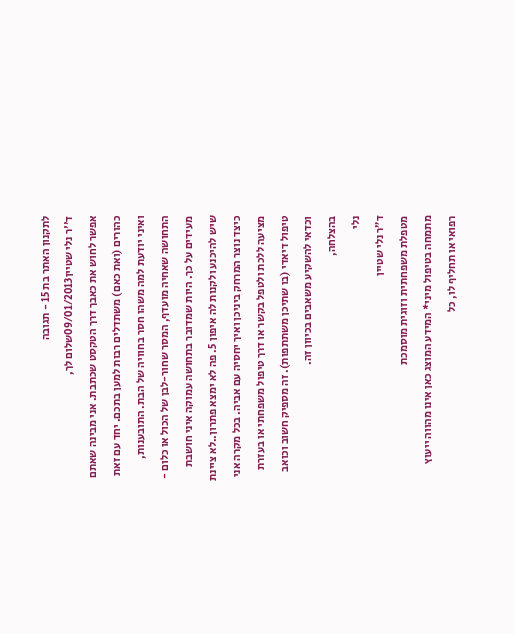לתקנון האתר בת 15 - תגובה
ד''ר נלי שטיין09/01/2013שלום לך,
אפשר לחוש את כאבך דרך הטקסט שכתבת. אני מבינה שאתם כהורים (ואת כאם) משתדלים רבות למען בתכם. יחד עם זאת ואיני יודעת למה משהו חסר בחוויה של הבת. התובענות, התחושה שאחיה מועדף, המסר שחור-לבן של הכול או כלום - מעידים על כך. היות שמדובר בתחושה עמוקה איני חושבת שיש להיכנע ולקנות לה איפון 5. פה לא ימצא פתרון..לא ציינת כיצד נוצר המרחק ביניכן ואיך יחסיה עם אביה. בכל מקרה אני מציעה ללכת ולטפל בקשר או דרך טיפול משפחתי או בעזרת טיפול דיאדי (בו שתיכן משתתפות). זה מספיק חשוב וכואב וכדאי להשקיע משאבים בכיוון זה.
בהצלחה,
נלי
ד״ר נלי שטיין
מטפלת משפחתית וזוגית מוסמכת
מתמחה בטיפול מיני* המידע המוצג כאן אינו מהווה ייעוץ רפואי או תחליף לו, כל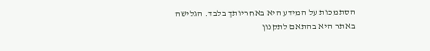הסתמכות על המידע היא באחריותך בלבד. הגלישה באתר היא בהתאם לתקנון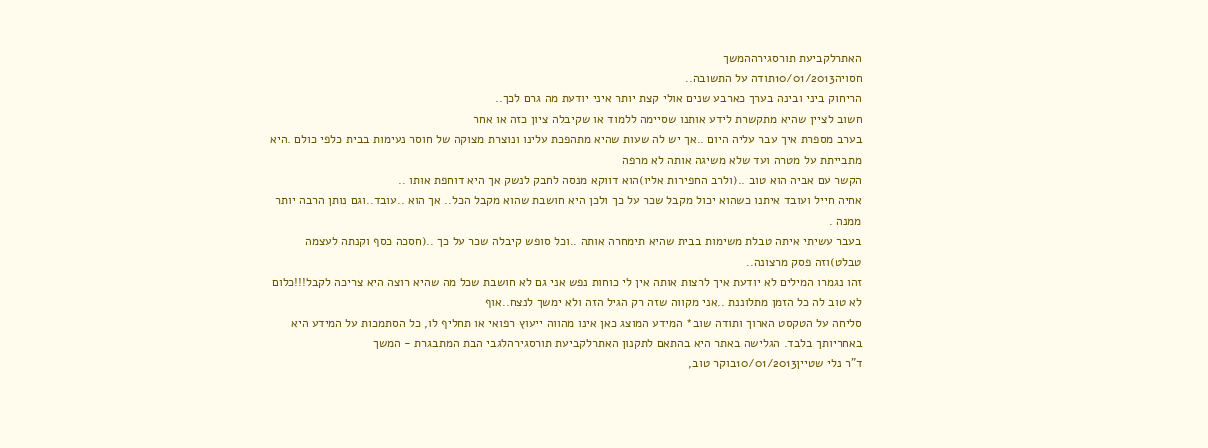האתרלקביעת תורסגירההמשך
חסויה10/01/2013תודה על התשובה..
הריחוק ביני ובינה בערך כארבע שנים אולי קצת יותר איני יודעת מה גרם לכך..
חשוב לציין שהיא מתקשרת לידע אותנו שסיימה ללמוד או שקיבלה ציון כזה או אחר
בערב מספרת איך עבר עליה היום ..אך יש לה שעות שהיא מתהפכת עלינו ונוצרת מצוקה של חוסר נעימות בבית כלפי כולם .היא מתבייתת על מטרה ועד שלא משיגה אותה לא מרפה
הקשר עם אביה הוא טוב ..(ולרב החפירות אליו)הוא דווקא מנסה לחבק לנשק אך היא דוחפת אותו ..
אחיה חייל ועובד איתנו כשהוא יכול מקבל שכר על כך ולכן היא חושבת שהוא מקבל הכל.. אך הוא ..עובד..וגם נותן הרבה יותר ממנה .
בעבר עשיתי איתה טבלת משימות בבית שהיא תימחרה אותה ..וכל סופש קיבלה שכר על כך ..(חסכה כסף וקנתה לעצמה טבלט)וזה פסק מרצונה..
זהו נגמרו המילים לא יודעת איך לרצות אותה אין לי כוחות נפש אני גם לא חושבת שכל מה שהיא רוצה היא צריכה לקבל!!!כלום לא טוב לה כל הזמן מתלוננת ..אני מקווה שזה רק הגיל הזה ולא ימשך לנצח..אוף
סליחה על הטקסט הארוך ותודה שוב* המידע המוצג כאן אינו מהווה ייעוץ רפואי או תחליף לו, כל הסתמכות על המידע היא באחריותך בלבד. הגלישה באתר היא בהתאם לתקנון האתרלקביעת תורסגירהלגבי הבת המתבגרת - המשך
ד"ר נלי שטיין10/01/2013בוקר טוב,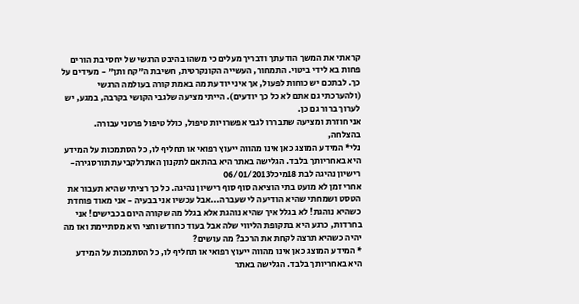קראתי את המשך הודעתך ודבריך מעלים כי משהו בהיבט הרגשי של יחסי בת הורים פחות בא לידי ביטוי. התמחור, העשייה הקונקרטית, חשיבת ה"קח ותן" - מעידים על כך. לבתכם יש כוחות לפעול, אך איני יודעת מה באמת קורה בעולמה הרגשי (ולהערכתי גם אתם לא כל כך יודעים). הייתי מציעה שלגבי הקושי בקרבה, במגע, יש לערוך ברור גם כן.
אני חוזרת ומציעה שתבררו לגבי אפשרויות טיפול, כולל טיפול פרטני עבורה.
בהצלחה,
נלי* המידע המוצג כאן אינו מהווה ייעוץ רפואי או תחליף לו, כל הסתמכות על המידע היא באחריותך בלבד. הגלישה באתר היא בהתאם לתקנון האתרלקביעת תורסגירה- רישיון נהיגה לבת 18מיכל06/01/2013
אחרי זמן לא מועט בתי הוציאה סוף סוף רישיון נהיגה. כל כך רציתי שהיא תעבור את הטסט ושמחתי שהיא הודיעה לי שעברה...אבל עכשיו אני בבעיה - אני מאוד פוחדת כשהיא נוהגת! לא בגלל איך שהיא נוהגת אלא בגלל מה שקורה היום בכבישים! אני בחרדות, כרגע היא בתקופת הליווי שלה אבל בעוד כחודש וחצי היא מסתיימת ואז מה יהיה כשהיא תרצה לקחת את הרכב? מה עושים?
* המידע המוצג כאן אינו מהווה ייעוץ רפואי או תחליף לו, כל הסתמכות על המידע היא באחריותך בלבד. הגלישה באתר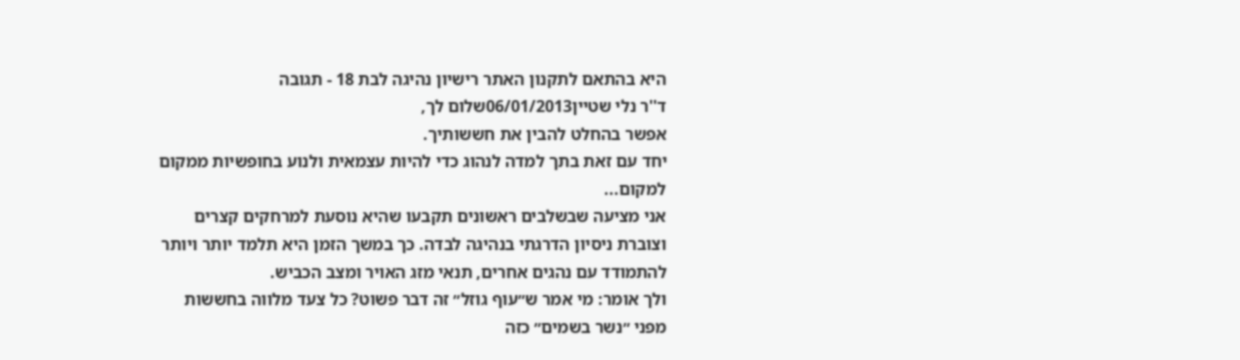היא בהתאם לתקנון האתר רישיון נהיגה לבת 18 - תגובה
ד''ר נלי שטיין06/01/2013שלום לך,
אפשר בהחלט להבין את חששותיך.
יחד עם זאת בתך למדה לנהוג כדי להיות עצמאית ולנוע בחופשיות ממקום למקום...
אני מציעה שבשלבים ראשונים תקבעו שהיא נוסעת למרחקים קצרים וצוברת ניסיון הדרגתי בנהיגה לבדה. כך במשך הזמן היא תלמד יותר ויותר להתמודד עם נהגים אחרים, תנאי מזג האויר ומצב הכביש.
ולך אומר: מי אמר ש״עוף גוזל״ זה דבר פשוט? כל צעד מלווה בחששות מפני ״נשר בשמים״ כזה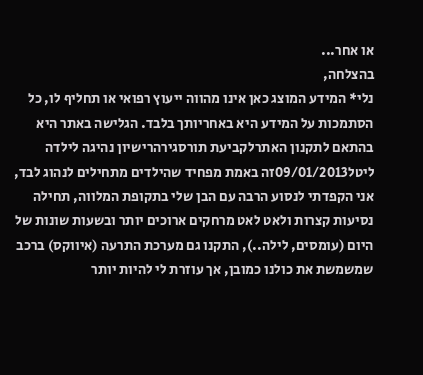או אחר...
בהצלחה,
נלי* המידע המוצג כאן אינו מהווה ייעוץ רפואי או תחליף לו, כל הסתמכות על המידע היא באחריותך בלבד. הגלישה באתר היא בהתאם לתקנון האתרלקביעת תורסגירהרישיון נהיגה לילדה
ליטל09/01/2013זה באמת מפחיד שהילדים מתחילים לנהוג לבד, אני הקפדתי לנסוע הרבה עם הבן שלי בתקופת המלווה, תחילה נסיעות קצרות ולאט לאט מרחקים ארוכים יותר ובשעות שונות של היום (עומסים, לילה..), התקנו גם מערכת התרעה (איווקס) ברכב שמשמשת את כולנו כמובן, אך עוזרת לי להיות יותר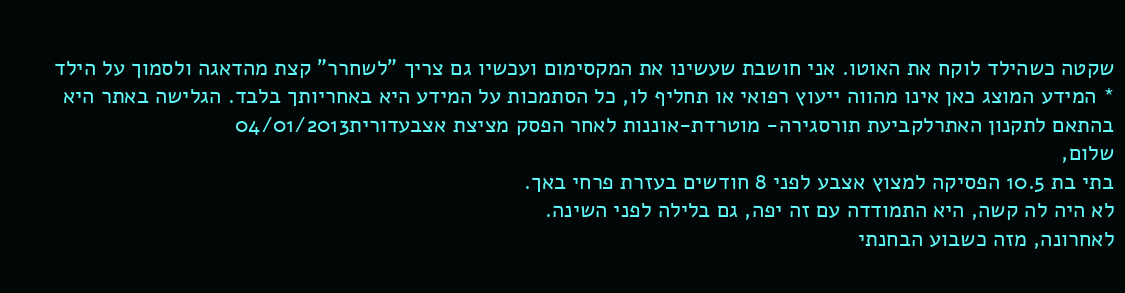שקטה כשהילד לוקח את האוטו. אני חושבת שעשינו את המקסימום ועכשיו גם צריך "לשחרר" קצת מהדאגה ולסמוך על הילד
* המידע המוצג כאן אינו מהווה ייעוץ רפואי או תחליף לו, כל הסתמכות על המידע היא באחריותך בלבד. הגלישה באתר היא בהתאם לתקנון האתרלקביעת תורסגירה- מוטרדת-אוננות לאחר הפסק מציצת אצבעדורית04/01/2013
שלום,
בתי בת 10.5 הפסיקה למצוץ אצבע לפני 8 חודשים בעזרת פרחי באך.
לא היה לה קשה, היא התמודדה עם זה יפה, גם בלילה לפני השינה.
לאחרונה, מזה כשבוע הבחנתי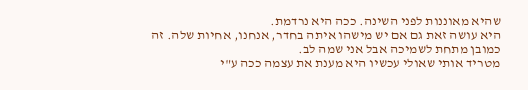שהיא מאוננות לפני השינה. ככה היא נרדמת.
היא עושה זאת גם אם יש מישהו איתה בחדר, אנחנו, אחיות שלה. זה כמובן מתחת לשמיכה אבל אני שמה לב.
מטריד אותי שאולי עכשיו היא מענת את עצמה ככה ע"י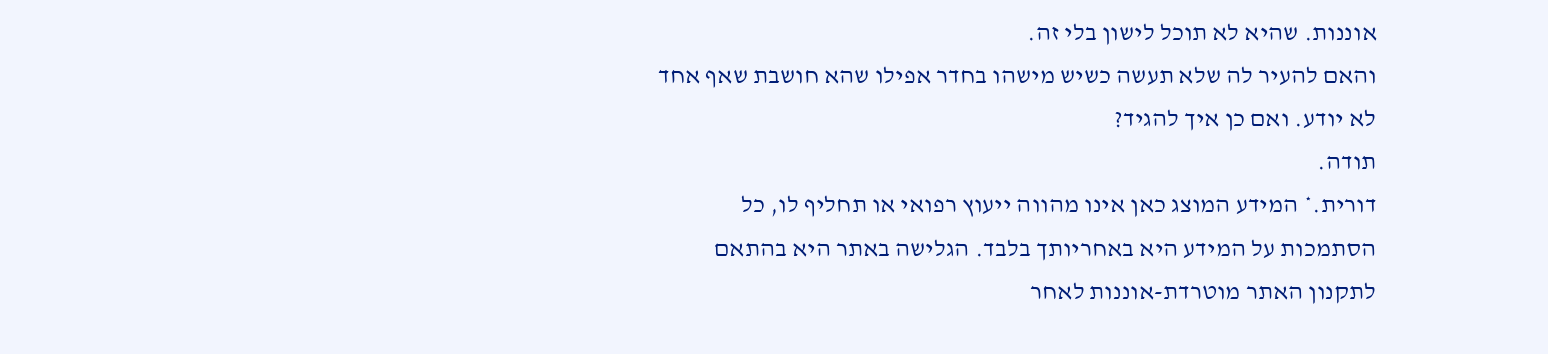אוננות. שהיא לא תוכל לישון בלי זה.
והאם להעיר לה שלא תעשה כשיש מישהו בחדר אפילו שהא חושבת שאף אחד לא יודע. ואם כן איך להגיד?
תודה.
דורית.* המידע המוצג כאן אינו מהווה ייעוץ רפואי או תחליף לו, כל הסתמכות על המידע היא באחריותך בלבד. הגלישה באתר היא בהתאם לתקנון האתר מוטרדת-אוננות לאחר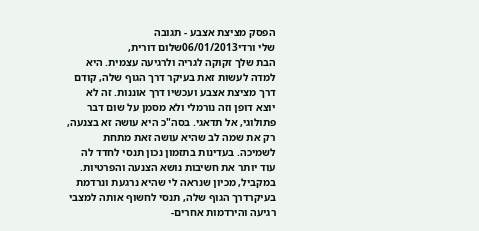הפסק מציצת אצבע - תגובה
שלי ורדי06/01/2013שלום דורית,
הבת שלך זקוקה לגריה ולרגיעה עצמית. היא למדה לעשות זאת בעיקר דרך הגוף שלה, קודם דרך מציצת אצבע ועכשיו דרך אוננות. זה לא יוצא דופן וזה נורמלי ולא מסמן על שום דבר פתולוגי, אל תדאגי. בסה"כ היא עושה זא בצנעה, רק את שמה לב שהיא עושה זאת מתחת לשמיכה. בעדינות בתזמון נכון תנסי לחדד לה עוד יותר את חשיבות נושא הצנעה והפרטיות. במקביל, מכיון שנראה לי שהיא נרגעת ונרדמת בעיקרדרך הגוף שלה, תנסי לחשוף אותה למצבי רגיעה והירדמות אחרים-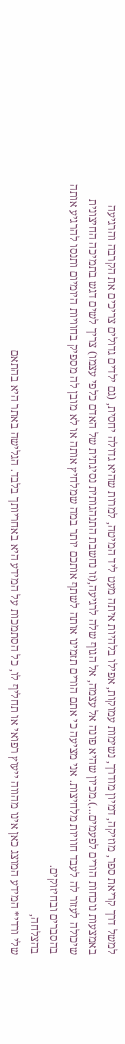למשל דרך קריאת ספר, מוזיקה, דמיון מודרך, נשימות עמוקות, אפילו בלהיות איתה מעט ליד המיטה, למרות שהיא גדולה יחסית, (גם ילדים גדולים צריכים את הקרבה והרגיעה באמצעות נוכחות הורים לפעמים...).מכיון שהיא פונה אל עצמה, אל הגוף שלה לרגיעה,(זו נחשבת התנהגותית נסיגתית של האדם כלפי עצמו) צריך לשים דגש בתמיכה החיצונית שיכולה לעזור לה לעבד חוויות מלחיצות. אני מציעה כי אתם הורים תזמינו אותה לשתף אותכם יותר במה שמלחיץ אותה או לא מובן לה מספיק בחוויות היומיום ותנסו להרגיע אותה בהסברים ובחיזוקים.
בהצלחה,
שלי ורדי* המידע המוצג כאן אינו מהווה ייעוץ רפואי או תחליף לו, כל הסתמכות על המידע היא באחריותך בלבד. הגלישה באתר היא בהתאם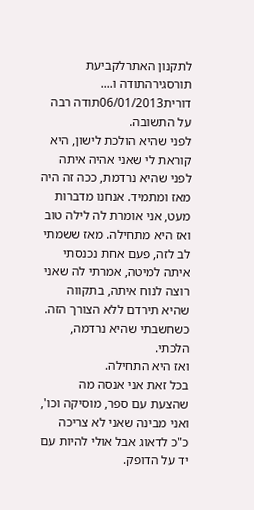לתקנון האתרלקביעת תורסגירהתודה ו....
דורית06/01/2013תודה רבה על התשובה.
לפני שהיא הולכת לישון, היא קוראת לי שאני אהיה איתה לפני שהיא נרדמת, ככה זה היה מאז ומתמיד. אנחנו מדברות מעט, אני אומרת לה לילה טוב ואז היא מתחילה. מאז ששמתי לב לזה, פעם אחת נכנסתי איתה למיטה, אמרתי לה שאני רוצה לנוח איתה, בתקווה שהיא תירדם ללא הצורך הזה. כשחשבתי שהיא נרדמה, הלכתי.
ואז היא התחילה.
בכל זאת אני אנסה מה שהצעת עם ספר, מוסיקה וכו', ואני מבינה שאני לא צריכה כ"כ לדאוג אבל אולי להיות עם יד על הדופק.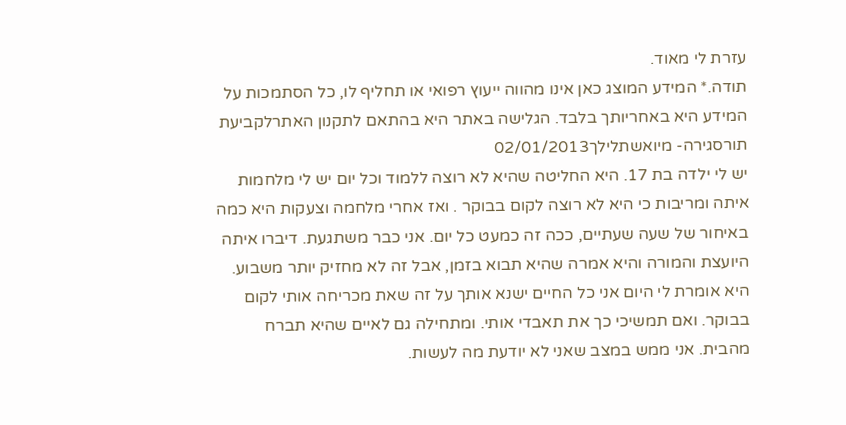עזרת לי מאוד.
תודה.* המידע המוצג כאן אינו מהווה ייעוץ רפואי או תחליף לו, כל הסתמכות על המידע היא באחריותך בלבד. הגלישה באתר היא בהתאם לתקנון האתרלקביעת תורסגירה- מיואשתלילך02/01/2013
יש לי ילדה בת 17. היא החליטה שהיא לא רוצה ללמוד וכל יום יש לי מלחמות איתה ומריבות כי היא לא רוצה לקום בבוקר . ואז אחרי מלחמה וצעקות היא כמה באיחור של שעה שעתיים, ככה זה כמעט כל יום. אני כבר משתגעת. דיברו איתה היועצת והמורה והיא אמרה שהיא תבוא בזמן, אבל זה לא מחזיק יותר משבוע. היא אומרת לי היום אני כל החיים ישנא אותך על זה שאת מכריחה אותי לקום בבוקר. ואם תמשיכי כך את תאבדי אותי. ומתחילה גם לאיים שהיא תברח מהבית. אני ממש במצב שאני לא יודעת מה לעשות.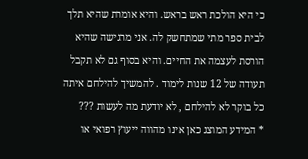כי היא הולכת ראש בראש. והיא אומרת שהיא תלך לבית ספר מתי שמתחשק לה. אני מרגישה שהיא הורסת לעצמה את החיים. והיא בסוף גם לא תקבל תעודה של 12 שנות לימוד . להמשיך להילחם איתה כל בוקר לא להילחם , לא יודעת מה לעשות ???
* המידע המוצג כאן אינו מהווה ייעוץ רפואי או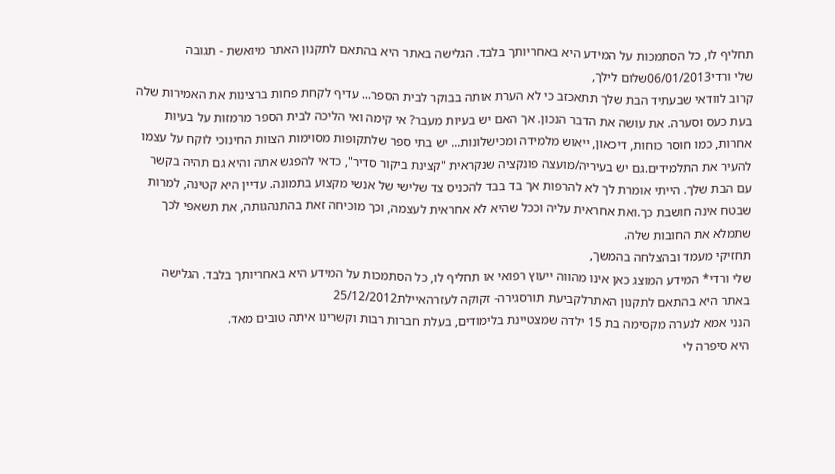תחליף לו, כל הסתמכות על המידע היא באחריותך בלבד. הגלישה באתר היא בהתאם לתקנון האתר מיואשת - תגובה
שלי ורדי06/01/2013שלום לילך,
קרוב לוודאי שבעתיד הבת שלך תתאכזב כי לא הערת אותה בבוקר לבית הספר... עדיף לקחת פחות ברצינות את האמירות שלה בעת כעס וסערה. את עושה את הדבר הנכון. אך האם יש בעיות מעבר? אי קימה ואי הליכה לבית הספר מרמזות על בעיות אחרות, כמו חוסר כוחות, דיכאון, ייאוש מלמידה ומכישלונות... יש בתי ספר שלתקופות מסוימות הצוות החינוכי לוקח על עצמו להעיר את התלמידים.גם יש בעיריה/מועצה פונקציה שנקראית "קצינת ביקור סדיר", כדאי להפגש אתה והיא גם תהיה בקשר עם הבת שלך. הייתי אומרת לך לא להרפות אך בד בבד להכניס צד שלישי של אנשי מקצוע בתמונה. עדיין היא קטינה, למרות שבטח אינה חושבת כך.ואת אחראית עליה וככל שהיא לא אחראית לעצמה, וכך מוכיחה זאת בהתנהגותה, את תשאפי לכך שתמלא את החובות שלה.
תחזיקי מעמד ובהצלחה בהמשך,
שלי ורדי* המידע המוצג כאן אינו מהווה ייעוץ רפואי או תחליף לו, כל הסתמכות על המידע היא באחריותך בלבד. הגלישה באתר היא בהתאם לתקנון האתרלקביעת תורסגירה- זקוקה לעזרהאיילת25/12/2012
הנני אמא לנערה מקסימה בת 15 ילדה שמצטיינת בלימודים, בעלת חברות רבות וקשרינו איתה טובים מאד.
היא סיפרה לי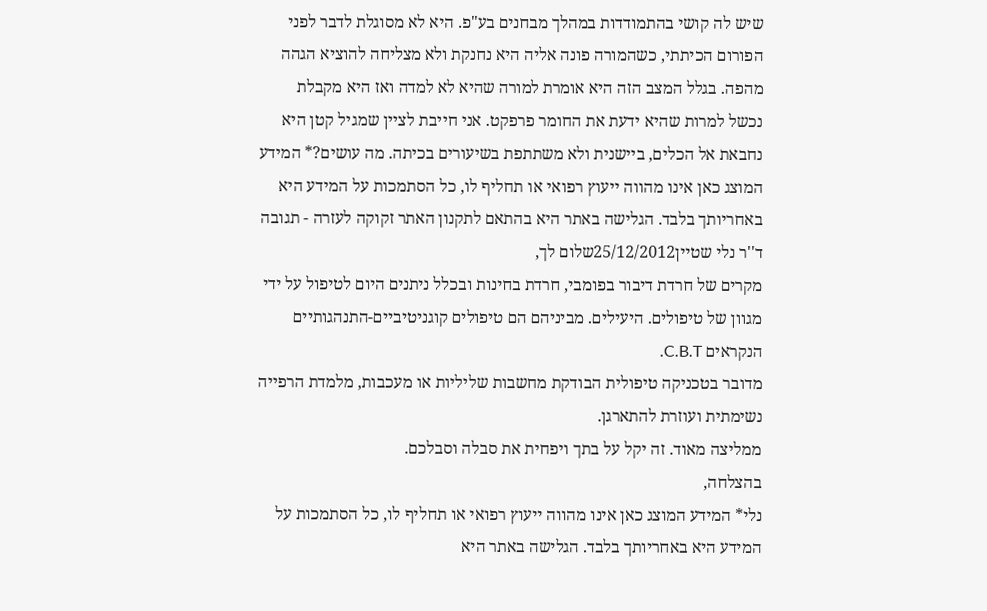שיש לה קושי בהתמודדות במהלך מבחנים בע"פ. היא לא מסוגלת לדבר לפני הפורום הכיתתי, כשהמורה פונה אליה היא נחנקת ולא מצליחה להוציא הגהה מהפה. בגלל המצב הזה היא אומרת למורה שהיא לא למדה ואז היא מקבלת נכשל למרות שהיא ידעת את החומר פרפקט. אני חייבת לציין שמגיל קטן היא נחבאת אל הכלים, ביישנית ולא משתתפת בשיעורים בכיתה. מה עושים?* המידע המוצג כאן אינו מהווה ייעוץ רפואי או תחליף לו, כל הסתמכות על המידע היא באחריותך בלבד. הגלישה באתר היא בהתאם לתקנון האתר זקוקה לעזרה - תגובה
ד''ר נלי שטיין25/12/2012שלום לך,
מקרים של חרדת דיבור בפומבי, חרדת בחינות ובכלל ניתנים היום לטיפול על ידי מגוון של טיפולים. היעילים. מביניהם הם טיפולים קוגניטיביים-התנהגותיים הנקראים C.B.T.
מדובר בטכניקה טיפולית הבודקת מחשבות שליליות או מעכבות, מלמדת הרפייה נשימתית ועוזרת להתארגן.
ממליצה מאוד. זה יקל על בתך ויפחית את סבלה וסבלכם.
בהצלחה,
נלי* המידע המוצג כאן אינו מהווה ייעוץ רפואי או תחליף לו, כל הסתמכות על המידע היא באחריותך בלבד. הגלישה באתר היא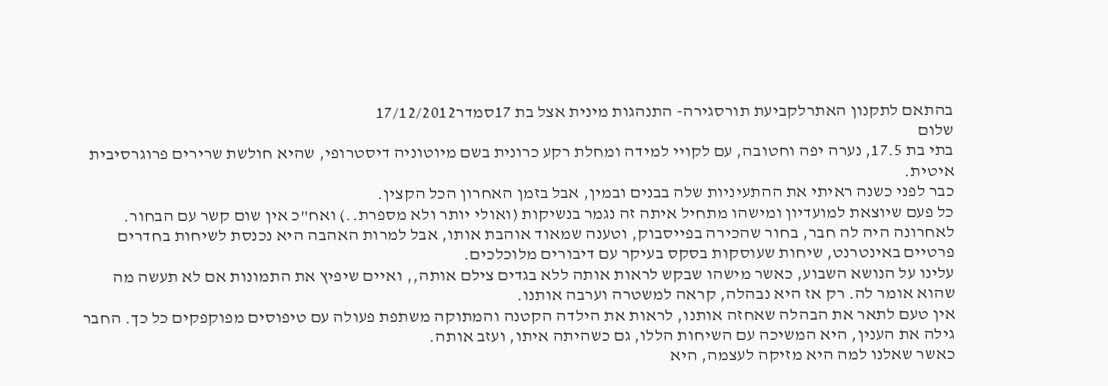בהתאם לתקנון האתרלקביעת תורסגירה- התנהגות מינית אצל בת 17סמדר17/12/2012
שלום
בתי בת 17.5, נערה יפה וחטובה, עם לקויי למידה ומחלת רקע כרונית בשם מיוטוניה דיסטרופי, שהיא חולשת שרירים פרוגרסיבית איטית.
כבר לפני כשנה ראיתי את ההתעיניות שלה בבנים ובמין, אבל בזמן האחרון הכל הקצין.
כל פעם שיוצאת למועדיון ומישהו מתחיל איתה זה נגמר בנשיקות (ואולי יותר ולא מספרת..) ואח"כ אין שום קשר עם הבחור.
לאחרונה היה לה חבר, בחור שהכירה בפייסבוק, וטענה שמאוד אוהבת אותו, אבל למרות האהבה היא נכנסת לשיחות בחדרים פרטיים באינטרנט, שיחות שעוסקות בסקס בעיקר עם דיבורים מלוכלכים.
עלינו על הנושא השבוע, כאשר מישהו שבקש לראות אותה ללא בגדים צילם אותה,, ואיים שיפיץ את התמונות אם לא תעשה מה שהוא אומר לה. רק אז היא נבהלה, קראה למשטרה וערבה אותנו.
אין טעם לתאר את הבהלה שאחזה אותנו, לראות את הילדה הקטנה והמתוקה משתפת פעולה עם טיפוסים מפוקפקים כל כך. החבר גילה את הענין, היא המשיכה עם השיחות הללו, גם כשהיתה איתו, ועזב אותה.
כאשר שאלנו למה היא מזיקה לעצמה, היא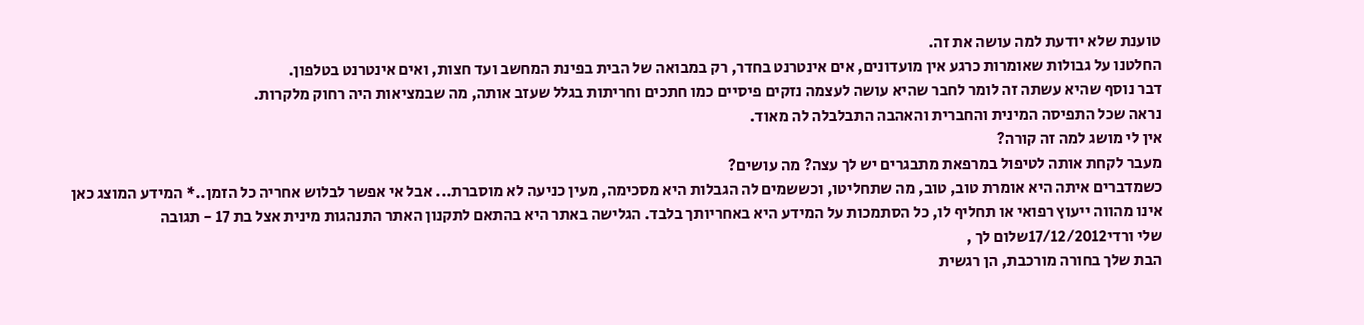טוענת שלא יודעת למה עושה את זה.
החלטנו על גבולות שאומרות כרגע אין מועדונים, אים אינטרנט בחדר, רק במבואה של הבית בפינת המחשב ועד חצות, ואים אינטרנט בטלפון.
דבר נוסף שהיא עשתה זה לומר לחבר שהיא עושה לעצמה נזקים פיסיים כמו חתכים וחריתות בגלל שעזב אותה, מה שבמציאות היה רחוק מלקרות.
נראה שכל התפיסה המינית והחברית והאהבה התבלבלה לה מאוד.
אין לי מושג למה זה קורה?
מעבר לקחת אותה לטיפול במרפאת מתבגרים יש לך עצה? מה עושים?
כשמדברים איתה היא אומרת טוב, טוב, מה שתחליטו, וכששמים לה הגבלות היא מסכימה, מעין כניעה לא מוסברת... אבל אי אפשר לבלוש אחריה כל הזמן..* המידע המוצג כאן אינו מהווה ייעוץ רפואי או תחליף לו, כל הסתמכות על המידע היא באחריותך בלבד. הגלישה באתר היא בהתאם לתקנון האתר התנהגות מינית אצל בת 17 - תגובה
שלי ורדי17/12/2012שלום לך ,
הבת שלך בחורה מורכבת, הן רגשית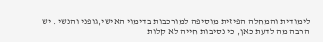לימודית והמחלה הפיזית מוסיפה למורכבות בדימוי האישי,גופני והנשי . יש הרבה מה לדעת כאן, כי נסיבות חייה לא קלות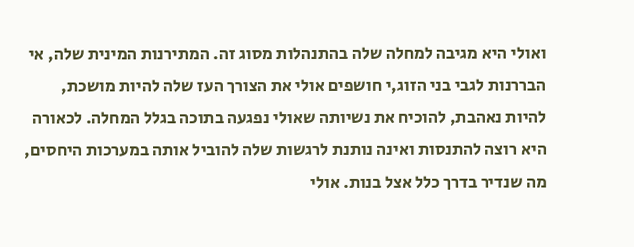ואולי היא מגיבה למחלה שלה בהתנהלות מסוג זה. המתירנות המינית שלה, אי הבררנות לגבי בני הזוג,י חושפים אולי את הצורך העז שלה להיות מושכת, להיות נאהבת, להוכיח את נשיותה שאולי נפגעה בתוכה בגלל המחלה. לכאורה היא רוצה להתנסות ואינה נותנת לרגשות שלה להוביל אותה במערכות היחסים, מה שנדיר בדרך כלל אצל בנות. אולי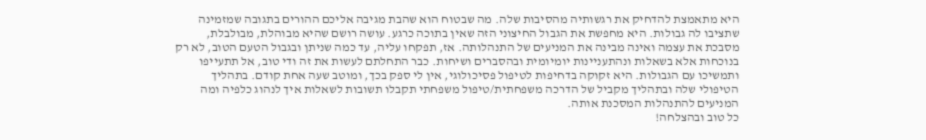היא מתאמצת להדחיק את רגשותיה מהסיבות שלה. מה שבטוח הוא שהבת מגיבה אליכם ההורים בתגובה שמזמינה שתציבו לה גבולות. היא מחפשת את הגבול החיצוני הזה שאין בתוכה כרגע. עושה רושם שהיא מבוהלת, מבולבלת, מסבכת את עצמה ואינה מבינה את המניעים של התנהלותה. אז, תפקחו עליה, עד כמה שניתן ובגבול הטעם הטוב, לא רק בנוכחות אלא בשאלות ונהתעניינות יומיומית ובהסברים ושיחות. כבר התחלתם לעשות את זה ודי טוב, אל תתעייפו ותמשיכו עם הגבולות. היא זקוקה בדחיפות לטיפול פסיכולוגי, אין לי ספק בכך, ומוטב שעה אחת קודם. בתהליך הטיפולי שלה ובתהליך מקביל של הדרכה משפחתית/טיפול משפחתי תקבלו תשובות לשאלות איך לנהוג כלפיה ומה המניעים להתנהלות המסכנת אותה.
כל טוב ובהצלחה!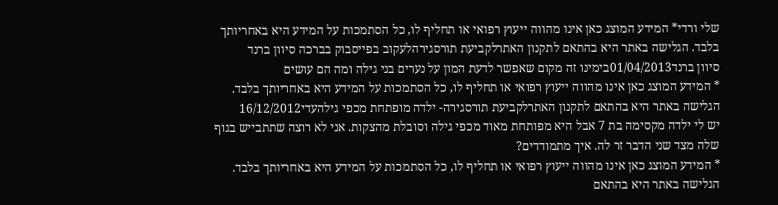שלי ורדי* המידע המוצג כאן אינו מהווה ייעוץ רפואי או תחליף לו, כל הסתמכות על המידע היא באחריותך בלבד. הגלישה באתר היא בהתאם לתקנון האתרלקביעת תורסגירהלעקוב בפייסבוק בברכה סיוון ברנד
סיוון ברנד01/04/2013בימינו זה מקום שאפשר לדעת המון על נערים בני גילה ומה הם עושים
* המידע המוצג כאן אינו מהווה ייעוץ רפואי או תחליף לו, כל הסתמכות על המידע היא באחריותך בלבד. הגלישה באתר היא בהתאם לתקנון האתרלקביעת תורסגירה- ילדה מופתחת מכפי גילהעדי16/12/2012
יש לי ילדה מקסימה בת 7 אבל היא מפותחת מאוד מכפי גילה וסובלת מהצקות. אני לא רוצה שתתבייש בגוף שלה מצד שני הדבר זר לה. איך מתמודדים?
* המידע המוצג כאן אינו מהווה ייעוץ רפואי או תחליף לו, כל הסתמכות על המידע היא באחריותך בלבד. הגלישה באתר היא בהתאם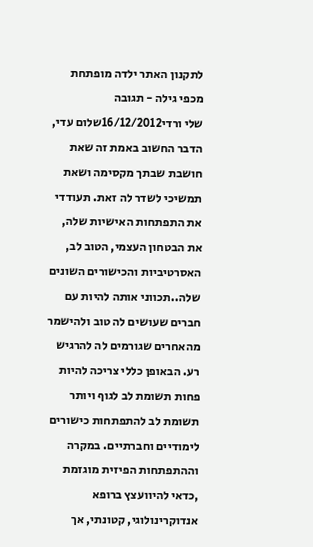לתקנון האתר ילדה מופתחת מכפי גילה - תגובה
שלי ורדי16/12/2012שלום עדי, הדבר החשוב באמת זה שאת חושבת שבתך מקסימה ושאת תמשיכי לשדר לה זאת. תעודדי את התפתחות האישיות שלה, את הבטחון העצמי, הטוב לב, האסרטיביות והכישורים השונים שלה..תכווני אותה להיות עם חברים שעושים לה טוב ולהישמר מהאחרים שגורמים לה להרגיש רע. הבאופן כללי צריכה להיות פחות תשומת לב לגוף ויותר תשומת לב להתפתחות כישורים לימודיים וחברתיים. במקרה וההתפתחות הפיזית מוגזמת ,כדאי להיוועצץ ברופא אנדוקרינולוגי, קטונתי, אך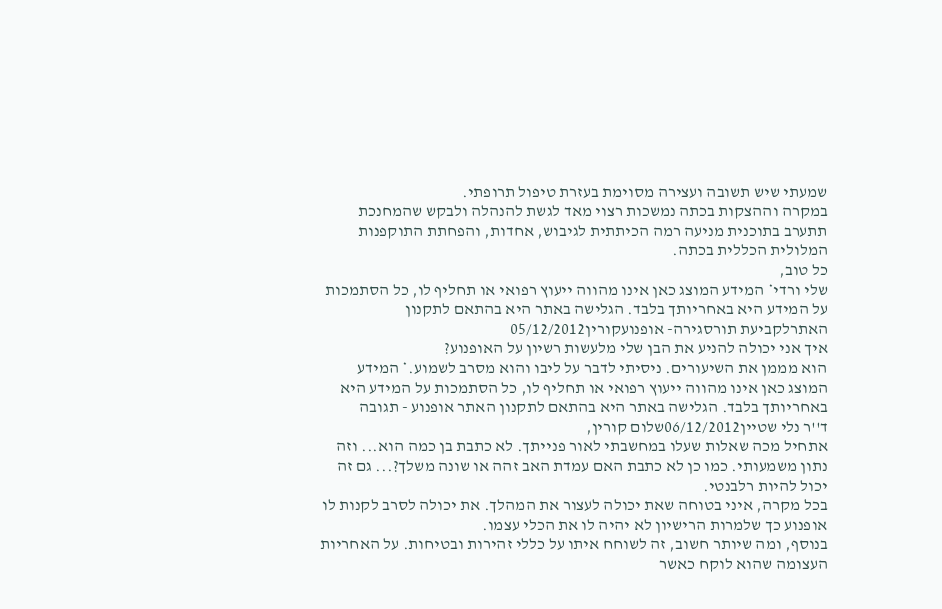שמעתי שיש תשובה ועצירה מסוימת בעזרת טיפול תרופתי.
במקרה וההצקות בכתה נמשכות רצוי מאד לגשת להנהלה ולבקש שהמחנכת תתערב בתוכנית מניעה רמה הכיתתית לגיבוש, אחדות, והפחתת התוקפנות המלולית הכללית בכתה.
כל טוב,
שלי ורדי* המידע המוצג כאן אינו מהווה ייעוץ רפואי או תחליף לו, כל הסתמכות על המידע היא באחריותך בלבד. הגלישה באתר היא בהתאם לתקנון האתרלקביעת תורסגירה- אופנועקורין05/12/2012
איך אני יכולה להניע את הבן שלי מלעשות רשיון על האופנוע?
הוא מממן את השיעורים. ניסיתי לדבר על ליבו והוא מסרב לשמוע.* המידע המוצג כאן אינו מהווה ייעוץ רפואי או תחליף לו, כל הסתמכות על המידע היא באחריותך בלבד. הגלישה באתר היא בהתאם לתקנון האתר אופנוע - תגובה
ד''ר נלי שטיין06/12/2012שלום קורין,
אתחיל מכה שאלות שעלו במחשבתי לאור פנייתך. לא כתבת בן כמה הוא... וזה נתון משמעותי. כמו כן לא כתבת האם עמדת האב זהה או שונה משלך?... גם זה יכול להיות רלבנטי.
בכל מקרה, איני בטוחה שאת יכולה לעצור את המהלך. את יכולה לסרב לקנות לו אופנוע כך שלמרות הרישיון לא יהיה לו את הכלי עצמו.
בנוסף, ומה שיותר חשוב, זה לשוחח איתו על כללי זהירות ובטיחות. על האחריות העצומה שהוא לוקח כאשר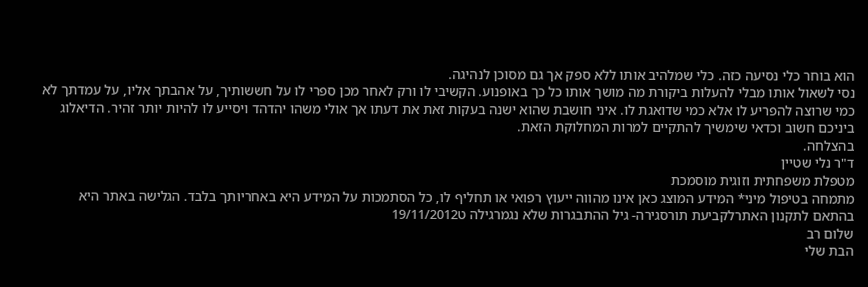הוא בוחר כלי נסיעה כזה. כלי שמלהיב אותו ללא ספק אך גם מסוכן לנהיגה.
נסי לשאול אותו מבלי להעלות ביקורת מה מושך אותו כל כך באופנוע. הקשיבי לו ורק לאחר מכן ספרי לו על חששותיך, על אהבתך אליו, על עמדתך לא כמי שרוצה להפריע לו אלא כמי שדואגת לו. איני חושבת שהוא ישנה בעקות זאת את דעתו אך אולי משהו יהדהד ויסייע לו להיות יותר זהיר. הדיאלוג ביניכם חשוב וכדאי שימשיך להתקיים למרות המחלוקת הזאת.
בהצלחה.
ד"ר נלי שטיין
מטפלת משפחתית וזוגית מוסמכת
מתמחה בטיפול מיני* המידע המוצג כאן אינו מהווה ייעוץ רפואי או תחליף לו, כל הסתמכות על המידע היא באחריותך בלבד. הגלישה באתר היא בהתאם לתקנון האתרלקביעת תורסגירה- גיל ההתבגרות שלא נגמרגילה ט19/11/2012
שלום רב
הבת שלי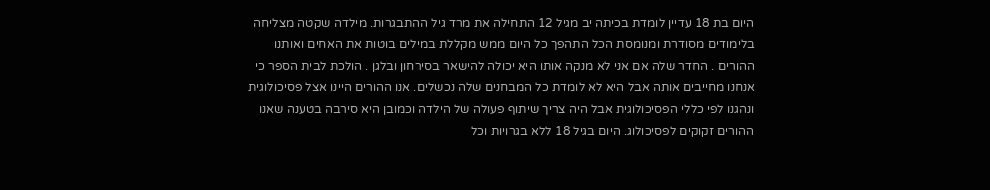היום בת 18 עדיין לומדת בכיתה יב מגיל 12 התחילה את מרד גיל ההתבגרות. מילדה שקטה מצליחה בלימודים מסודרת ומנומסת הכל התהפך כל היום ממש מקללת במילים בוטות את האחים ואותנו ההורים . החדר שלה אם אני לא מנקה אותו היא יכולה להישאר בסירחון ובלגן . הולכת לבית הספר כי אנחנו מחייבים אותה אבל היא לא לומדת כל המבחנים שלה נכשלים. אנו ההורים היינו אצל פסיכולוגית ונהגנו לפי כללי הפסיכולוגית אבל היה צריך שיתוף פעולה של הילדה וכמובן היא סירבה בטענה שאנו ההורים זקוקים לפסיכולוג. היום בגיל 18 ללא בגרויות וכל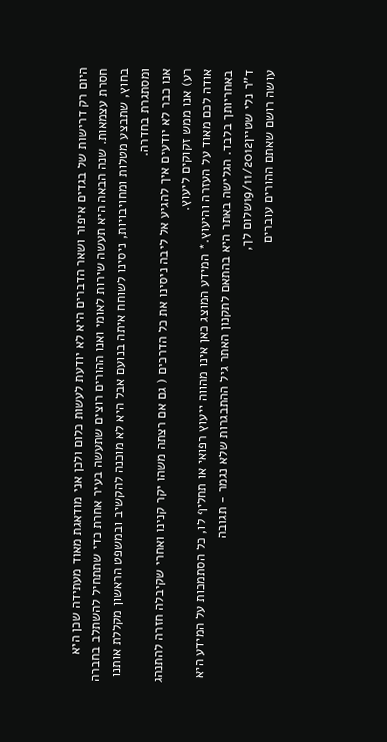היום רק דרישות של בגדים איפור ושאר הדברים היא לא יודעת לעשות כלום ולכן אני מודאגת מאוד מעתידה שכן היא חסרת עצמאות. שנה הבאה היא תעשה שירות לאומי ואנו ההורים רוצים שתעשה בעיר אחרת כדי שתתחיל להשתלב בחברה בחוץ, שתבצע מטלות ומחויבויות, ניסינו לשוחח איתה בנועם אבל היא לא מוכנה להקשיב ובמשפט הראשון מקללת אותנו ומסתגרת בחדרה.
אנו כבר לא יודעים איך להגיע אל ליבה ניסינו את כל הדרכים ( גם אם רצתה משהו יקר קנינו ואחרי שקיבלה חזרה להתנהג רע) אנו ממש זקוקים ליעוץ.
אודה לכם מאוד על העזרה והיעוץ.* המידע המוצג כאן אינו מהווה ייעוץ רפואי או תחליף לו, כל הסתמכות על המידע היא באחריותך בלבד. הגלישה באתר היא בהתאם לתקנון האתר גיל ההתבגרות שלא נגמר - תגובה
ד''ר נלי שטיין19/11/2012שלום לך,
עושה רושם שאתם ההורים עוברים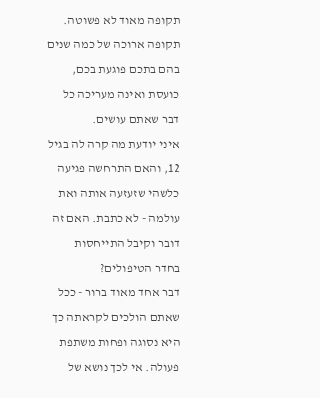תקופה מאוד לא פשוטה. תקופה ארוכה של כמה שנים בהם בתכם פוגעת בכם, כועסת ואינה מעריכה כל דבר שאתם עושים.
איני יודעת מה קרה לה בגיל 12, והאם התרחשה פגיעה כלשהי שזעזעה אותה ואת עולמה - לא כתבת. האם זה דובר וקיבל התייחסות בחדר הטיפולים?
דבר אחד מאוד ברור - ככל שאתם הולכים לקראתה כך היא נסוגה ופחות משתפת פעולה. אי לכך נושא של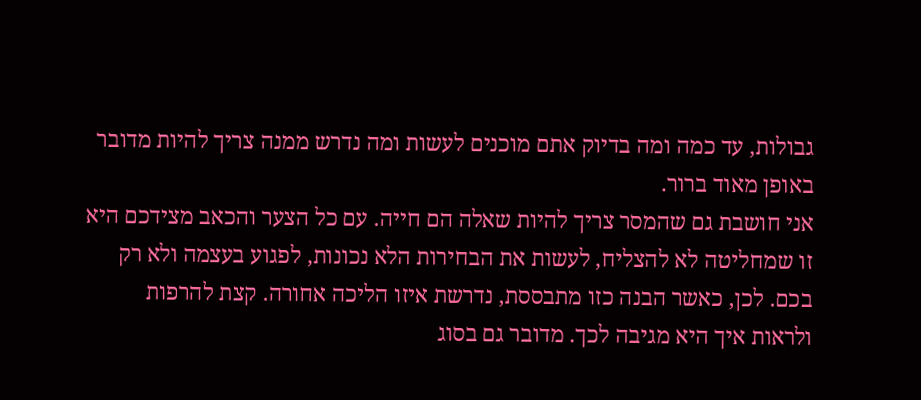גבולות, עד כמה ומה בדיוק אתם מוכנים לעשות ומה נדרש ממנה צריך להיות מדובר באופן מאוד ברור.
אני חושבת גם שהמסר צריך להיות שאלה הם חייה. עם כל הצער והכאב מצידכם היא זו שמחליטה לא להצליח, לעשות את הבחירות הלא נכונות, לפגוע בעצמה ולא רק בכם. לכן, כאשר הבנה כזו מתבססת, נדרשת איזו הליכה אחורה. קצת להרפות ולראות איך היא מגיבה לכך. מדובר גם בסוג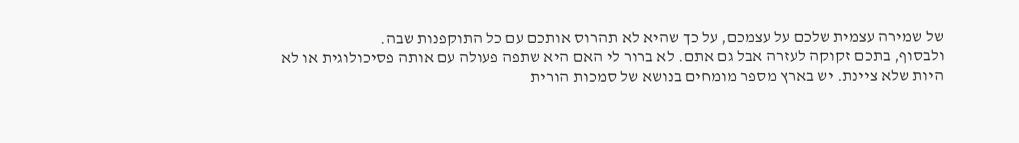של שמירה עצמית שלכם על עצמכם, על כך שהיא לא תהרוס אותכם עם כל התוקפנות שבה.
ולבסוף, בתכם זקוקה לעזרה אבל גם אתם. לא ברור לי האם היא שתפה פעולה עם אותה פסיכולוגית או לא היות שלא ציינת. יש בארץ מספר מומחים בנושא של סמכות הורית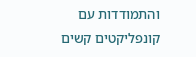והתמודדות עם קונפליקטים קשים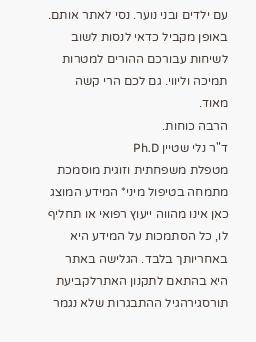עם ילדים ובני נוער. נסי לאתר אותם. באופן מקביל כדאי לנסות לשוב לשיחות עבורכם ההורים למטרות תמיכה וליווי. גם לכם הרי קשה מאוד.
הרבה כוחות.
ד"ר נלי שטיין Ph.D
מטפלת משפחתית וזוגית מוסמכת
מתמחה בטיפול מיני* המידע המוצג כאן אינו מהווה ייעוץ רפואי או תחליף לו, כל הסתמכות על המידע היא באחריותך בלבד. הגלישה באתר היא בהתאם לתקנון האתרלקביעת תורסגירהגיל ההתבגרות שלא נגמר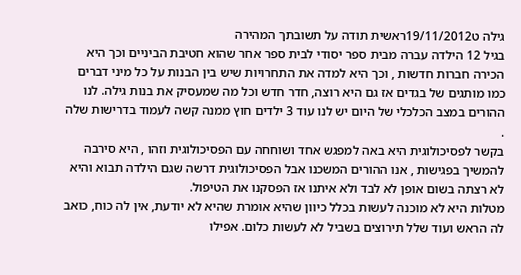גילה ט19/11/2012ראשית תודה על תשובתך המהירה
בגיל 12 הילדה עברה מבית ספר יסודי לבית ספר אחר שהוא חטיבת הביניים וכך היא הכירה חברות חדשות , וכך היא למדה את התחרויות שיש בין הבנות על כל מיני דברים כמו מותגים של בגדים אז גם היא רוצה, חדר חדש וכל מה שמעסיק את בנות גילה. לנו ההורים במצב הכלכלי של היום יש לנו עוד 3 ילדים חוץ ממנה קשה לעמוד בדרישות שלה .
בקשר לפסיכולוגית היא באה למפגש אחד ושוחחה עם הפסיכולוגית וזהו , היא סירבה להמשיך בפגישות , אנו ההורים המשכנו אבל הפסיכולוגית דרשה שגם הילדה תבוא והיא לא רצתה בשום אופן לא לבד ולא איתנו אז הפסקנו את הטיפול.
מטלות היא לא מוכנה לעשות בכלל כיוון שהיא אומרת שהיא לא יודעת, אין לה כוח, כואב לה הראש ועוד שלל תירוצים בשביל לא לעשות כלום. אפילו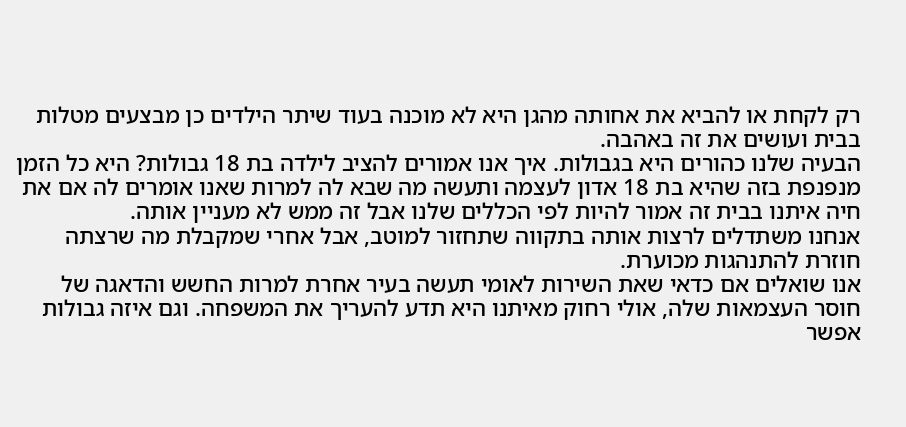רק לקחת או להביא את אחותה מהגן היא לא מוכנה בעוד שיתר הילדים כן מבצעים מטלות בבית ועושים את זה באהבה.
הבעיה שלנו כהורים היא בגבולות. איך אנו אמורים להציב לילדה בת 18 גבולות? היא כל הזמן מנפנפת בזה שהיא בת 18 אדון לעצמה ותעשה מה שבא לה למרות שאנו אומרים לה אם את חיה איתנו בבית זה אמור להיות לפי הכללים שלנו אבל זה ממש לא מעניין אותה.
אנחנו משתדלים לרצות אותה בתקווה שתחזור למוטב, אבל אחרי שמקבלת מה שרצתה חוזרת להתנהגות מכוערת.
אנו שואלים אם כדאי שאת השירות לאומי תעשה בעיר אחרת למרות החשש והדאגה של חוסר העצמאות שלה, אולי רחוק מאיתנו היא תדע להעריך את המשפחה. וגם איזה גבולות אפשר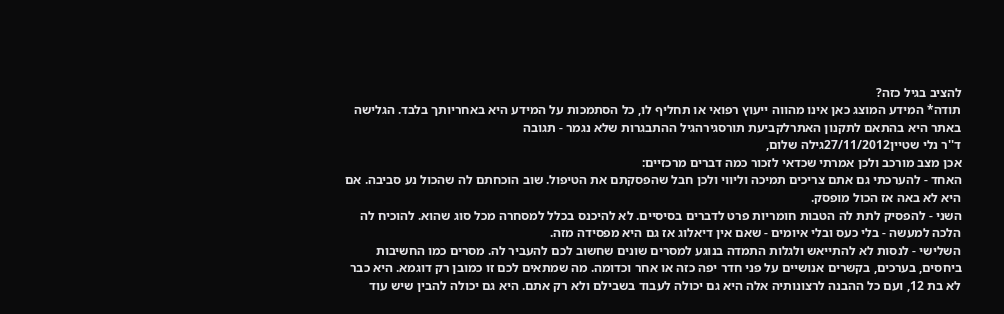להציב בגיל כזה?
תודה* המידע המוצג כאן אינו מהווה ייעוץ רפואי או תחליף לו, כל הסתמכות על המידע היא באחריותך בלבד. הגלישה באתר היא בהתאם לתקנון האתרלקביעת תורסגירהגיל ההתבגרות שלא נגמר - תגובה
ד''ר נלי שטיין27/11/2012גילה שלום,
אכן מצב מורכב ולכן אמרתי שכדאי לזכור כמה דברים מרכזיים:
האחד - להערכתי גם אתם צריכים תמיכה וליווי ולכן חבל שהפסקתם את הטיפול. שוב הוכחתם לה שהכול נע סביבה. אם היא לא באה אז הכול מופסק.
השני - להפסיק לתת לה הטבות חומריות פרט לדברים בסיסיים. לא להיכנס בכלל למסחרה מכל סוג שהוא. להוכיח לה הלכה למעשה - בלי כעס ובלי איומים - שאם אין דיאלוג אז גם היא מפסידה מזה.
השלישי - לנסות לא להתייאש ולגלות התמדה בנוגע למסרים שונים שחשוב לכם להעביר לה. מסרים כמו החשיבות ביחסים, בערכים, בקשרים אנושיים על פני חדר יפה כזה או אחר וכדומה. מה שמתאים לכם זו כמובן רק דוגמא. היא כבר לא בת 12, ועם כל ההבנה לרצונותיה אלה היא גם יכולה לעבוד בשבילם ולא רק אתם. היא גם יכולה להבין שיש עוד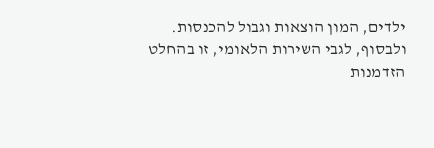ילדים, המון הוצאות וגבול להכנסות.
ולבסוף, לגבי השירות הלאומי, זו בהחלט הזדמנות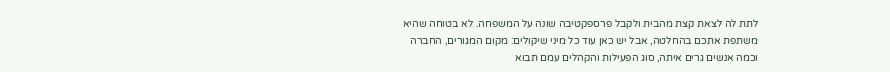לתת לה לצאת קצת מהבית ולקבל פרספקטיבה שונה על המשפחה. לא בטוחה שהיא משתפת אתכם בהחלטה, אבל יש כאן עוד כל מיני שיקולים: מקום המגורים, החברה וכמה אנשים גרים איתה, סוג הפעילות והקהלים עמם תבוא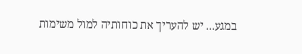במגע... יש להעריך את כוחותיה למול משימות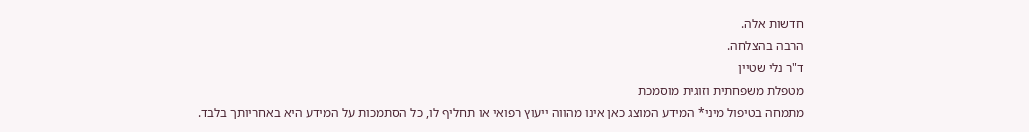חדשות אלה.
הרבה בהצלחה.
ד"ר נלי שטיין
מטפלת משפחתית וזוגית מוסמכת
מתמחה בטיפול מיני* המידע המוצג כאן אינו מהווה ייעוץ רפואי או תחליף לו, כל הסתמכות על המידע היא באחריותך בלבד.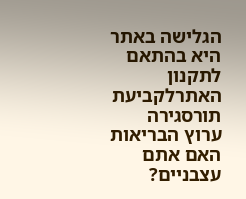הגלישה באתר היא בהתאם לתקנון האתרלקביעת תורסגירה
ערוץ הבריאות
האם אתם עצבניים?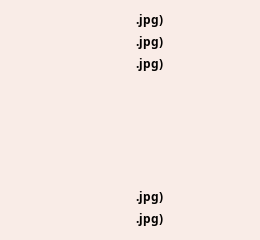.jpg)
.jpg)
.jpg)





.jpg)
.jpg)